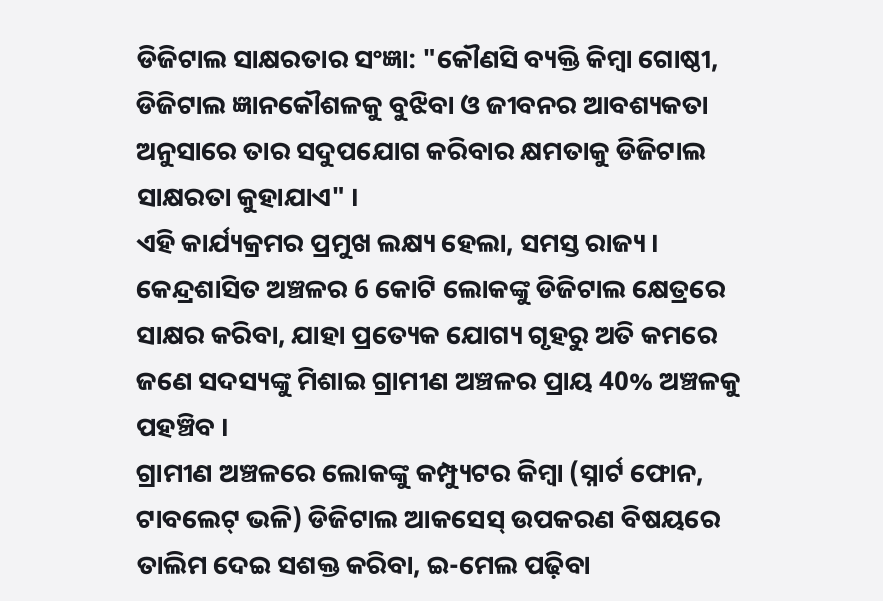ଡିଜିଟାଲ ସାକ୍ଷରତାର ସଂଜ୍ଞା: "କୌଣସି ବ୍ୟକ୍ତି କିମ୍ବା ଗୋଷ୍ଠୀ, ଡିଜିଟାଲ ଜ୍ଞାନକୌଶଳକୁ ବୁଝିବା ଓ ଜୀବନର ଆବଶ୍ୟକତା ଅନୁସାରେ ତାର ସଦୁପଯୋଗ କରିବାର କ୍ଷମତାକୁ ଡିଜିଟାଲ ସାକ୍ଷରତା କୁହାଯାଏ" ।
ଏହି କାର୍ଯ୍ୟକ୍ରମର ପ୍ରମୁଖ ଲକ୍ଷ୍ୟ ହେଲା, ସମସ୍ତ ରାଜ୍ୟ । କେନ୍ଦ୍ରଶାସିତ ଅଞ୍ଚଳର 6 କୋଟି ଲୋକଙ୍କୁ ଡିଜିଟାଲ କ୍ଷେତ୍ରରେ ସାକ୍ଷର କରିବା, ଯାହା ପ୍ରତ୍ୟେକ ଯୋଗ୍ୟ ଗୃହରୁ ଅତି କମରେ ଜଣେ ସଦସ୍ୟଙ୍କୁ ମିଶାଇ ଗ୍ରାମୀଣ ଅଞ୍ଚଳର ପ୍ରାୟ 40% ଅଞ୍ଚଳକୁ ପହଞ୍ଚିବ ।
ଗ୍ରାମୀଣ ଅଞ୍ଚଳରେ ଲୋକଙ୍କୁ କମ୍ପ୍ୟୁଟର କିମ୍ବା (ସ୍ନାର୍ଟ ଫୋନ, ଟାବଲେଟ୍ ଭଳି) ଡିଜିଟାଲ ଆକସେସ୍ ଉପକରଣ ବିଷୟରେ ତାଲିମ ଦେଇ ସଶକ୍ତ କରିବା, ଇ-ମେଲ ପଢ଼ିବା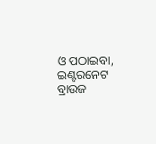ଓ ପଠାଇବା, ଇଣ୍ଟରନେଟ ବ୍ରାଉଜ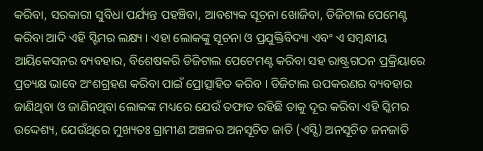କରିବା, ସରକାରୀ ସୁବିଧା ପର୍ଯ୍ୟନ୍ତ ପହଞ୍ଚିବା, ଆବଶ୍ୟକ ସୂଚନା ଖୋଜିବା, ଡିଜିଟାଲ ପେମେଣ୍ଟ କରିବା ଆଦି ଏହି ସ୍ଟିମର ଲକ୍ଷ୍ୟ । ଏହା ଲୋକଙ୍କୁ ସୂଚନା ଓ ପ୍ରଯୁକ୍ତିବିଦ୍ୟା ଏବଂ ଏ ସମ୍ବନ୍ଧୀୟ ଆୟିକେସନର ବ୍ୟବହାର, ବିଶେଷକରି ଡିଜିଟାଲ ପେଟେମଣ୍ଟ କରିବା ସହ ରାଷ୍ଟ୍ରଗଠନ ପ୍ରକ୍ରିୟାରେ ପ୍ରତ୍ୟକ୍ଷ ଭାବେ ଅଂଶଗ୍ରହଣ କରିବା ପାଇଁ ପ୍ରୋତ୍ସାହିତ କରିବ । ଡିଜିଟାଲ ଉପକରଣର ବ୍ୟବହାର ଜାଣିଥିବା ଓ ଜାଣିନଥିବା ଲୋକଙ୍କ ମଧ୍ୟରେ ଯେଉଁ ତଫାତ ରହିଛି ତାକୁ ଦୂର କରିବା ଏହି ସ୍କିମର ଉଦ୍ଦେଶ୍ୟ, ଯେଉଁଥିରେ ମୁଖ୍ୟତଃ ଗ୍ରାମୀଣ ଅଞ୍ଚଳର ଅନସୂଚିତ ଜାତି (ଏସ୍ସି) ଅନସୂଚିତ ଜନଜାତି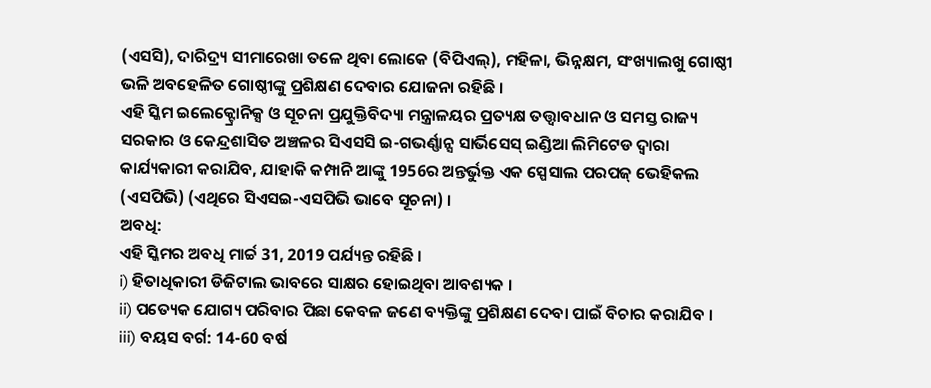(ଏସସି), ଦାରିଦ୍ର୍ୟ ସୀମାରେଖା ତଳେ ଥିବା ଲୋକେ (ବିପିଏଲ୍), ମହିଳା, ଭିନ୍ନକ୍ଷମ, ସଂଖ୍ୟାଲଖୁ ଗୋଷ୍ଠୀ ଭଳି ଅବହେଳିତ ଗୋଷ୍ଠୀଙ୍କୁ ପ୍ରଶିକ୍ଷଣ ଦେବାର ଯୋଜନା ରହିଛି ।
ଏହି ସ୍କିମ ଇଲେକ୍ଟ୍ରୋନିକ୍ସ ଓ ସୂଚନା ପ୍ରଯୁକ୍ତିବିଦ୍ୟା ମନ୍ତ୍ରାଳୟର ପ୍ରତ୍ୟକ୍ଷ ତତ୍ତ୍ଵାବଧାନ ଓ ସମସ୍ତ ରାଜ୍ୟ ସରକାର ଓ କେନ୍ଦ୍ରଶାସିତ ଅଞ୍ଚଳର ସିଏସସି ଇ-ଗଭର୍ଣ୍ଣାନ୍ସ ସାର୍ଭିସେସ୍ ଇଣ୍ଡିଆ ଲିମିଟେଡ ଦ୍ଵାରା କାର୍ଯ୍ୟକାରୀ କରାଯିବ, ଯାହାକି କମ୍ପାନି ଆଙ୍କୁ 1956ର ଅନ୍ତର୍ଭୁକ୍ତ ଏକ ସ୍ପେସାଲ ପରପଜ୍ ଭେହିକଲ (ଏସପିଭି) (ଏଥିରେ ସିଏସଇ-ଏସପିଭି ଭାବେ ସୂଚନା) ।
ଅବଧି:
ଏହି ସ୍କିମର ଅବଧି ମାର୍ଚ୍ଚ 31, 2019 ପର୍ଯ୍ୟନ୍ତ ରହିଛି ।
i) ହିତାଧିକାରୀ ଡିଜିଟାଲ ଭାବରେ ସାକ୍ଷର ହୋଇଥିବା ଆବଶ୍ୟକ ।
ii) ପତ୍ୟେକ ଯୋଗ୍ୟ ପରିବାର ପିଛା କେବଳ ଜଣେ ବ୍ୟକ୍ତିଙ୍କୁ ପ୍ରଶିକ୍ଷଣ ଦେବା ପାଇଁ ବିଚାର କରାଯିବ ।
iii) ବୟସ ବର୍ଗ: 14-60 ବର୍ଷ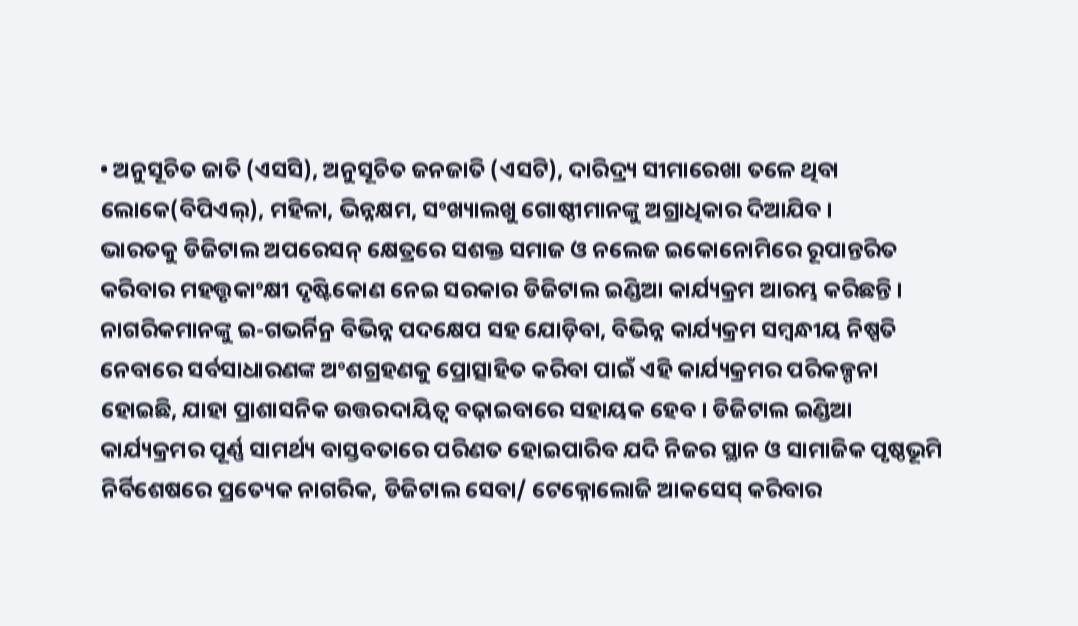• ଅନୁସୂଚିତ ଜାତି (ଏସସି), ଅନୁସୂଚିତ ଜନଜାତି (ଏସଟି), ଦାରିଦ୍ର୍ୟ ସୀମାରେଖା ତଳେ ଥିବା ଲୋକେ(ବିପିଏଲ୍), ମହିଳା, ଭିନ୍ନକ୍ଷମ, ସଂଖ୍ୟାଲଖୁ ଗୋଷ୍ଠୀମାନଙ୍କୁ ଅଗ୍ରାଧିକାର ଦିଆଯିବ ।
ଭାରତକୁ ଡିଜିଟାଲ ଅପରେସନ୍ କ୍ଷେତ୍ରରେ ସଶକ୍ତ ସମାଜ ଓ ନଲେଜ ଇକୋନୋମିରେ ରୂପାନ୍ତରିତ କରିବାର ମହତ୍ତୃକାଂକ୍ଷୀ ଦୃଷ୍ଟିକୋଣ ନେଇ ସରକାର ଡିଜିଟାଲ ଇଣ୍ଡିଆ କାର୍ଯ୍ୟକ୍ରମ ଆରମ୍ଭ କରିଛନ୍ତି । ନାଗରିକମାନଙ୍କୁ ଇ-ଗଭର୍ନିନ୍ର ବିଭିନ୍ନ ପଦକ୍ଷେପ ସହ ଯୋଡ଼ିବା, ବିଭିନ୍ନ କାର୍ଯ୍ୟକ୍ରମ ସମ୍ବନ୍ଧୀୟ ନିଷ୍ପତି ନେବାରେ ସର୍ବସାଧାରଣଙ୍କ ଅଂଶଗ୍ରହଣକୁ ପ୍ରୋତ୍ସାହିତ କରିବା ପାଇଁ ଏହି କାର୍ଯ୍ୟକ୍ରମର ପରିକଳ୍ପନା ହୋଇଛି, ଯାହା ପ୍ରାଶାସନିକ ଉତ୍ତରଦାୟିତ୍ଵ ବଢ଼ାଇବାରେ ସହାୟକ ହେବ । ଡିଜିଟାଲ ଇଣ୍ଡିଆ କାର୍ଯ୍ୟକ୍ରମର ପୂର୍ଣ୍ଣ ସାମର୍ଥ୍ୟ ବାସ୍ତବତାରେ ପରିଣତ ହୋଇପାରିବ ଯଦି ନିଜର ସ୍ଥାନ ଓ ସାମାଜିକ ପୃଷ୍ଠଭୂମି ନିର୍ବିଶେଷରେ ପ୍ରତ୍ୟେକ ନାଗରିକ, ଡିଜିଟାଲ ସେବା/ ଟେକ୍ନୋଲୋଜି ଆକସେସ୍ କରିବାର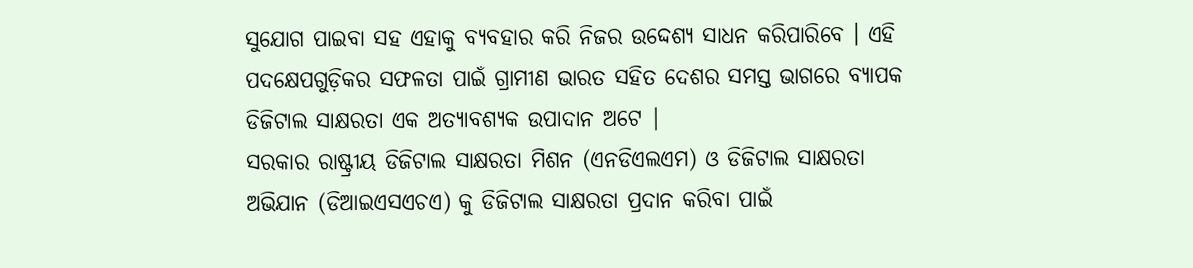ସୁଯୋଗ ପାଇବା ସହ ଏହାକୁ ବ୍ୟବହାର କରି ନିଜର ଉଦ୍ଦେଶ୍ୟ ସାଧନ କରିପାରିବେ । ଏହି ପଦକ୍ଷେପଗୁଡ଼ିକର ସଫଳତା ପାଇଁ ଗ୍ରାମୀଣ ଭାରତ ସହିତ ଦେଶର ସମସ୍ତ ଭାଗରେ ବ୍ୟାପକ ଡିଜିଟାଲ ସାକ୍ଷରତା ଏକ ଅତ୍ୟାବଶ୍ୟକ ଉପାଦାନ ଅଟେ |
ସରକାର ରାଷ୍ଟ୍ରୀୟ ଡିଜିଟାଲ ସାକ୍ଷରତା ମିଶନ (ଏନଡିଏଲଏମ) ଓ ଡିଜିଟାଲ ସାକ୍ଷରତା ଅଭିଯାନ (ଡିଆଇଏସଏଚଏ) କୁ ଡିଜିଟାଲ ସାକ୍ଷରତା ପ୍ରଦାନ କରିବା ପାଇଁ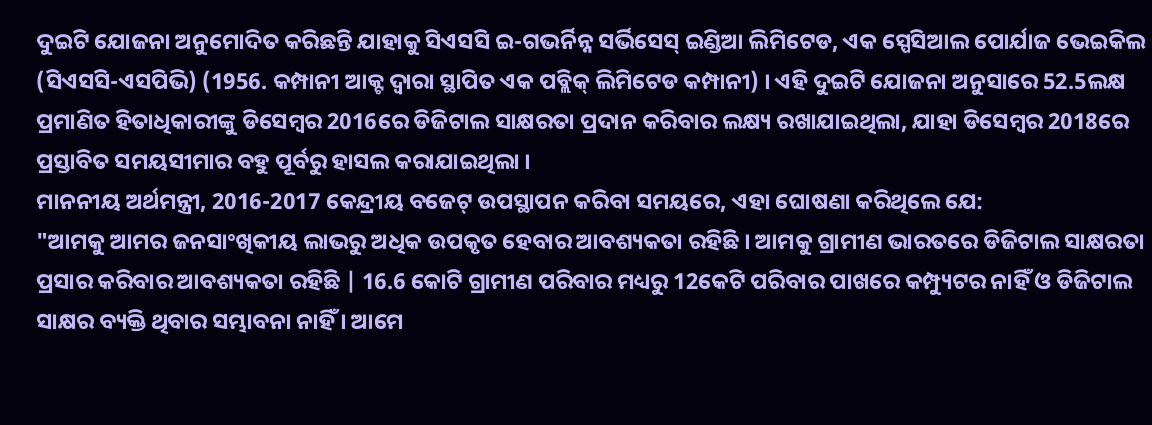ଦୁଇଟି ଯୋଜନା ଅନୁମୋଦିତ କରିଛନ୍ତି ଯାହାକୁ ସିଏସସି ଇ-ଗଭର୍ନିନ୍ନ ସର୍ଭିସେସ୍ ଇଣ୍ଡିଆ ଲିମିଟେଡ, ଏକ ସ୍ପେସିଆଲ ପୋର୍ଯାଜ ଭେଇକିଲ (ସିଏସସି-ଏସପିଭି) (1956. କମ୍ପାନୀ ଆକ୍ଟ ଦ୍ଵାରା ସ୍ଥାପିତ ଏକ ପବ୍ଲିକ୍ ଲିମିଟେଡ କମ୍ପାନୀ) । ଏହି ଦୁଇଟି ଯୋଜନା ଅନୁସାରେ 52.5ଲକ୍ଷ ପ୍ରମାଣିତ ହିତାଧିକାରୀଙ୍କୁ ଡିସେମ୍ବର 2016ରେ ଡିଜିଟାଲ ସାକ୍ଷରତା ପ୍ରଦାନ କରିବାର ଲକ୍ଷ୍ୟ ରଖାଯାଇଥିଲା, ଯାହା ଡିସେମ୍ବର 2018ରେ ପ୍ରସ୍ତାବିତ ସମୟସୀମାର ବହୁ ପୂର୍ବରୁ ହାସଲ କରାଯାଇଥିଲା ।
ମାନନୀୟ ଅର୍ଥମନ୍ତ୍ରୀ, 2016-2017 କେନ୍ଦ୍ରୀୟ ବଜେଟ୍ ଉପସ୍ଥାପନ କରିବା ସମୟରେ, ଏହା ଘୋଷଣା କରିଥିଲେ ଯେ:
"ଆମକୁ ଆମର ଜନସାଂଖିକୀୟ ଲାଭରୁ ଅଧିକ ଉପକୃତ ହେବାର ଆବଶ୍ୟକତା ରହିଛି । ଆମକୁ ଗ୍ରାମୀଣ ଭାରତରେ ଡିଜିଟାଲ ସାକ୍ଷରତା ପ୍ରସାର କରିବାର ଆବଶ୍ୟକତା ରହିଛି | 16.6 କୋଟି ଗ୍ରାମୀଣ ପରିବାର ମଧ୍ୟରୁ 12କେଟି ପରିବାର ପାଖରେ କମ୍ପ୍ୟୁଟର ନାହିଁ ଓ ଡିଜିଟାଲ ସାକ୍ଷର ବ୍ୟକ୍ତି ଥିବାର ସମ୍ଭାବନା ନାହିଁ । ଆମେ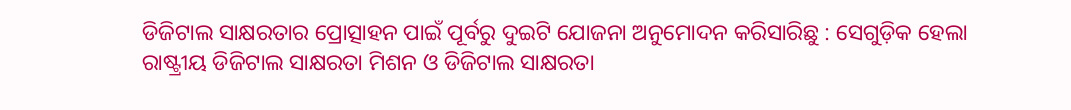ଡିଜିଟାଲ ସାକ୍ଷରତାର ପ୍ରୋତ୍ସାହନ ପାଇଁ ପୂର୍ବରୁ ଦୁଇଟି ଯୋଜନା ଅନୁମୋଦନ କରିସାରିଛୁ : ସେଗୁଡ଼ିକ ହେଲା
ରାଷ୍ଟ୍ରୀୟ ଡିଜିଟାଲ ସାକ୍ଷରତା ମିଶନ ଓ ଡିଜିଟାଲ ସାକ୍ଷରତା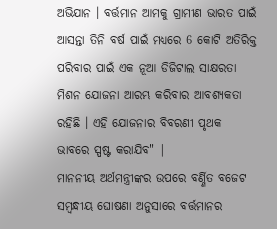ଅଭିଯାନ । ବର୍ତ୍ତମାନ ଆମକୁ ଗ୍ରାମୀଣ ଭାରତ ପାଇଁ ଆସନ୍ତା ତିନି ବର୍ଷ ପାଇଁ ମଧ୍ୟରେ 6 କୋଟି ଅତିରିକ୍ତ ପରିବାର ପାଇଁ ଏକ ନୂଆ ଡିଜିଟାଲ ସାକ୍ଷରତା ମିଶନ ଯୋଜନା ଆରମ୍ଭ କରିବାର ଆବଶ୍ୟକତା ରହିଛି । ଏହି ଯୋଜନାର ବିବରଣୀ ପୃଥକ ଭାବରେ ସ୍ପଷ୍ଟ କରାଯିବ" |
ମାନନୀୟ ଅର୍ଥମନ୍ତ୍ରୀଙ୍କର ଉପରେ ବର୍ଣ୍ଣିତ ବଜେଟ ସମ୍ବନ୍ଧୀୟ ଘୋଷଣା ଅନୁସାରେ ବର୍ତ୍ତମାନର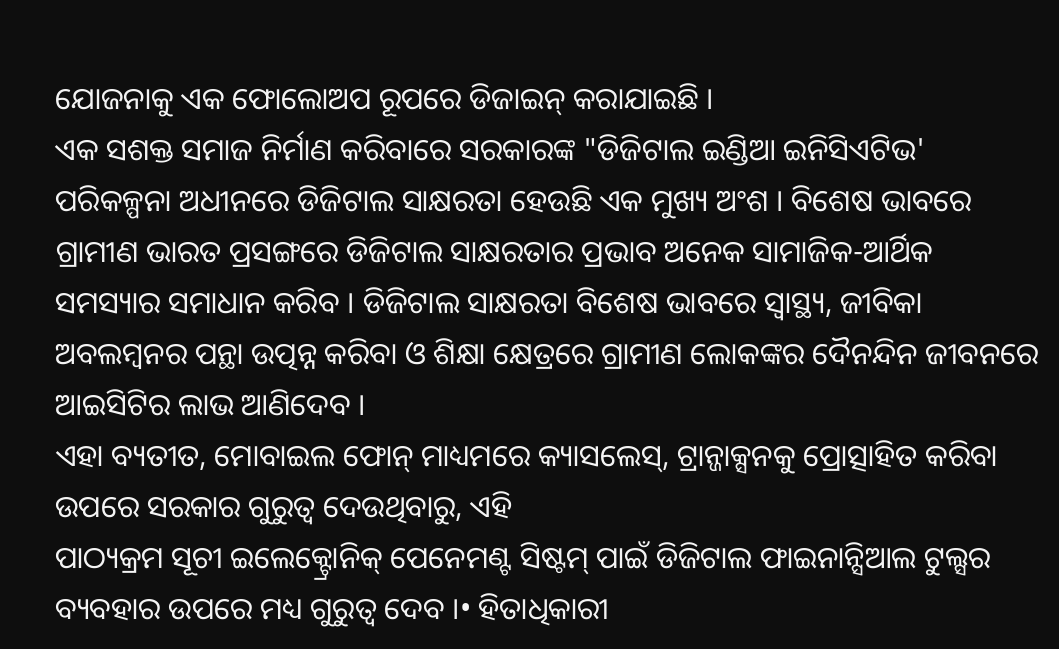ଯୋଜନାକୁ ଏକ ଫୋଲୋଅପ ରୂପରେ ଡିଜାଇନ୍ କରାଯାଇଛି ।
ଏକ ସଶକ୍ତ ସମାଜ ନିର୍ମାଣ କରିବାରେ ସରକାରଙ୍କ "ଡିଜିଟାଲ ଇଣ୍ଡିଆ ଇନିସିଏଟିଭ' ପରିକଳ୍ପନା ଅଧୀନରେ ଡିଜିଟାଲ ସାକ୍ଷରତା ହେଉଛି ଏକ ମୁଖ୍ୟ ଅଂଶ । ବିଶେଷ ଭାବରେ ଗ୍ରାମୀଣ ଭାରତ ପ୍ରସଙ୍ଗରେ ଡିଜିଟାଲ ସାକ୍ଷରତାର ପ୍ରଭାବ ଅନେକ ସାମାଜିକ-ଆର୍ଥିକ ସମସ୍ୟାର ସମାଧାନ କରିବ । ଡିଜିଟାଲ ସାକ୍ଷରତା ବିଶେଷ ଭାବରେ ସ୍ଵାସ୍ଥ୍ୟ, ଜୀବିକା ଅବଲମ୍ବନର ପନ୍ଥା ଉତ୍ପନ୍ନ କରିବା ଓ ଶିକ୍ଷା କ୍ଷେତ୍ରରେ ଗ୍ରାମୀଣ ଲୋକଙ୍କର ଦୈନନ୍ଦିନ ଜୀବନରେ ଆଇସିଟିର ଲାଭ ଆଣିଦେବ ।
ଏହା ବ୍ୟତୀତ, ମୋବାଇଲ ଫୋନ୍ ମାଧ୍ୟମରେ କ୍ୟାସଲେସ୍, ଟ୍ରାନ୍ଜାକ୍ସନକୁ ପ୍ରୋତ୍ସାହିତ କରିବା ଉପରେ ସରକାର ଗୁରୁତ୍ଵ ଦେଉଥିବାରୁ, ଏହି
ପାଠ୍ୟକ୍ରମ ସୂଚୀ ଇଲେକ୍ଟ୍ରୋନିକ୍ ପେନେମଣ୍ଟ ସିଷ୍ଟମ୍ ପାଇଁ ଡିଜିଟାଲ ଫାଇନାନ୍ସିଆଲ ଟୁଲ୍ସର ବ୍ୟବହାର ଉପରେ ମଧ୍ୟ ଗୁରୁତ୍ଵ ଦେବ ।• ହିତାଧିକାରୀ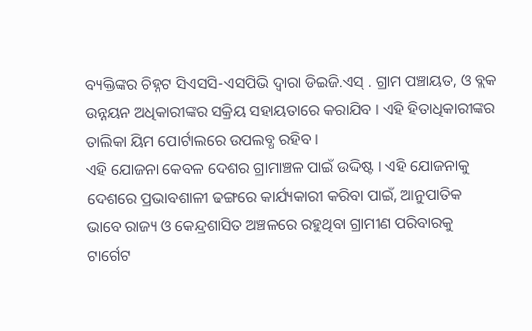ବ୍ୟକ୍ତିଙ୍କର ଚିହ୍ନଟ ସିଏସସି-ଏସପିଭି ଦ୍ଵାରା ଡିଇଜି.ଏସ୍ . ଗ୍ରାମ ପଞ୍ଚାୟତ, ଓ ବ୍ଲକ ଉନ୍ନୟନ ଅଧିକାରୀଙ୍କର ସକ୍ରିୟ ସହାୟତାରେ କରାଯିବ । ଏହି ହିତାଧିକାରୀଙ୍କର ତାଲିକା ୟିମ ପୋର୍ଟାଲରେ ଉପଲବ୍ଧ ରହିବ ।
ଏହି ଯୋଜନା କେବଳ ଦେଶର ଗ୍ରାମାଞ୍ଚଳ ପାଇଁ ଉଦ୍ଦିଷ୍ଟ । ଏହି ଯୋଜନାକୁ ଦେଶରେ ପ୍ରଭାବଶାଳୀ ଢଙ୍ଗରେ କାର୍ଯ୍ୟକାରୀ କରିବା ପାଇଁ, ଆନୁପାତିକ ଭାବେ ରାଜ୍ୟ ଓ କେନ୍ଦ୍ରଶାସିତ ଅଞ୍ଚଳରେ ରହୁଥିବା ଗ୍ରାମୀଣ ପରିବାରକୁ ଟାର୍ଗେଟ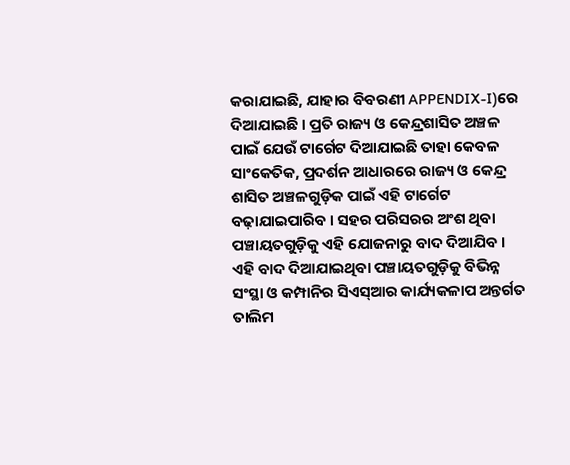କରାଯାଇଛି, ଯାହାର ବିବରଣୀ APPENDIX-I)ରେ ଦିଆଯାଇଛି । ପ୍ରତି ରାଜ୍ୟ ଓ କେନ୍ଦ୍ରଶାସିତ ଅଞ୍ଚଳ ପାଇଁ ଯେଉଁ ଟାର୍ଗେଟ ଦିଆଯାଇଛି ତାହା କେବଳ ସାଂକେତିକ, ପ୍ରଦର୍ଶନ ଆଧାରରେ ରାଜ୍ୟ ଓ କେନ୍ଦ୍ର ଶାସିତ ଅଞ୍ଚଳଗୁଡ଼ିକ ପାଇଁ ଏହି ଟାର୍ଗେଟ ବଢ଼ାଯାଇପାରିବ । ସହର ପରିସରର ଅଂଶ ଥିବା ପଞ୍ଚାୟତଗୁଡ଼ିକୁ ଏହି ଯୋଜନାରୁ ବାଦ ଦିଆଯିବ । ଏହି ବାଦ ଦିଆଯାଇଥିବା ପଞ୍ଚାୟତଗୁଡ଼ିକୁ ବିଭିନ୍ନ ସଂସ୍ଥା ଓ କମ୍ପାନିର ସିଏସ୍ଆର କାର୍ଯ୍ୟକଳାପ ଅନ୍ତର୍ଗତ ତାଲିମ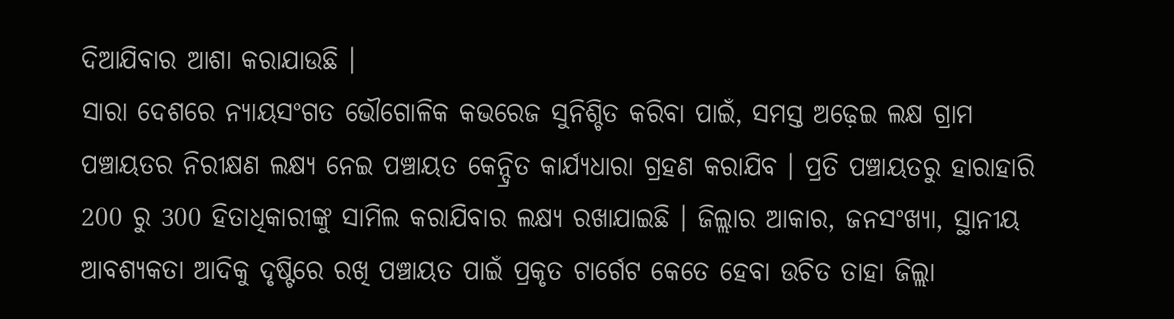ଦିଆଯିବାର ଆଶା କରାଯାଉଛି ।
ସାରା ଦେଶରେ ନ୍ୟାୟସଂଗତ ଭୌଗୋଳିକ କଭରେଜ ସୁନିଶ୍ଚିତ କରିବା ପାଇଁ, ସମସ୍ତ ଅଢ଼େଇ ଲକ୍ଷ ଗ୍ରାମ ପଞ୍ଚାୟତର ନିରୀକ୍ଷଣ ଲକ୍ଷ୍ୟ ନେଇ ପଞ୍ଚାୟତ କେନ୍ଦ୍ରିତ କାର୍ଯ୍ୟଧାରା ଗ୍ରହଣ କରାଯିବ । ପ୍ରତି ପଞ୍ଚାୟତରୁ ହାରାହାରି 200 ରୁ 300 ହିତାଧିକାରୀଙ୍କୁ ସାମିଲ କରାଯିବାର ଲକ୍ଷ୍ୟ ରଖାଯାଇଛି । ଜିଲ୍ଲାର ଆକାର, ଜନସଂଖ୍ୟା, ସ୍ଥାନୀୟ ଆବଶ୍ୟକତା ଆଦିକୁ ଦୃଷ୍ଟିରେ ରଖି ପଞ୍ଚାୟତ ପାଇଁ ପ୍ରକୃତ ଟାର୍ଗେଟ କେତେ ହେବା ଉଚିତ ତାହା ଜିଲ୍ଲା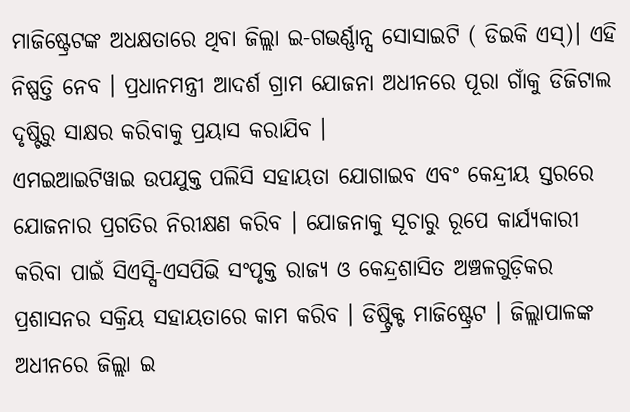ମାଜିଷ୍ଟ୍ରେଟଙ୍କ ଅଧକ୍ଷତାରେ ଥିବା ଜିଲ୍ଲା ଇ-ଗଭର୍ଣ୍ଣାନ୍ସ ସୋସାଇଟି ( ଡିଇକି ଏସ୍)। ଏହି ନିଷ୍ପତ୍ତି ନେବ । ପ୍ରଧାନମନ୍ତ୍ରୀ ଆଦର୍ଶ ଗ୍ରାମ ଯୋଜନା ଅଧୀନରେ ପୂରା ଗାଁକୁ ଡିଜିଟାଲ ଦୃଷ୍ଟିରୁ ସାକ୍ଷର କରିବାକୁ ପ୍ରୟାସ କରାଯିବ ।
ଏମଇଆଇଟିୱାଇ ଉପଯୁକ୍ତ ପଲିସି ସହାୟତା ଯୋଗାଇବ ଏବଂ କେନ୍ଦ୍ରୀୟ ସ୍ତରରେ ଯୋଜନାର ପ୍ରଗତିର ନିରୀକ୍ଷଣ କରିବ । ଯୋଜନାକୁ ସୂଚାରୁ ରୂପେ କାର୍ଯ୍ୟକାରୀ କରିବା ପାଇଁ ସିଏସ୍ସି-ଏସପିଭି ସଂପୃକ୍ତ ରାଜ୍ୟ ଓ କେନ୍ଦ୍ରଶାସିତ ଅଞ୍ଚଳଗୁଡ଼ିକର ପ୍ରଶାସନର ସକ୍ରିୟ ସହାୟତାରେ କାମ କରିବ । ଡିଷ୍ଟ୍ରିକ୍ଟ ମାଜିଷ୍ଟ୍ରେଟ । ଜିଲ୍ଲାପାଳଙ୍କ ଅଧୀନରେ ଜିଲ୍ଲା ଇ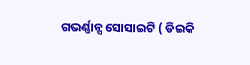ଗଭର୍ଣ୍ଣାନ୍ସ ସୋସାଇଟି ( ଡିଇକି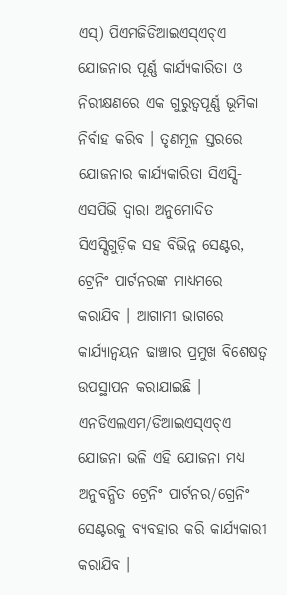ଏସ୍) ପିଏମଜିଡିଆଇଏସ୍ଏଚ୍ଏ ଯୋଜନାର ପୂର୍ଣ୍ଣ କାର୍ଯ୍ୟକାରିତା ଓ ନିରୀକ୍ଷଣରେ ଏକ ଗୁରୁତ୍ଵପୂର୍ଣ୍ଣ ଭୂମିକା ନିର୍ବାହ କରିବ । ତୃଣମୂଳ ସ୍ତରରେ ଯୋଜନାର କାର୍ଯ୍ୟକାରିତା ସିଏସ୍ସି-ଏସପିଭି ଦ୍ଵାରା ଅନୁମୋଦିତ ସିଏସ୍ସିଗୁଡ଼ିକ ସହ ବିଭିନ୍ନ ସେଣ୍ଟର, ଟ୍ରେନିଂ ପାର୍ଟନରଙ୍କ ମାଧ୍ୟମରେ କରାଯିବ । ଆଗାମୀ ଭାଗରେ କାର୍ଯ୍ୟାନ୍ଵୟନ ଢାଞ୍ଚାର ପ୍ରମୁଖ ବିଶେଷତ୍ଵ ଉପସ୍ଥାପନ କରାଯାଇଛି ।
ଏନଡିଏଲଏମ/ଡିଆଇଏସ୍ଏଚ୍ଏ ଯୋଜନା ଭଳି ଏହି ଯୋଜନା ମଧ୍ୟ ଅନୁବନ୍ଧିତ ଟ୍ରେନିଂ ପାର୍ଟନର/ଗ୍ରେନିଂ ସେଣ୍ଟରକୁ ବ୍ୟବହାର କରି କାର୍ଯ୍ୟକାରୀ କରାଯିବ ।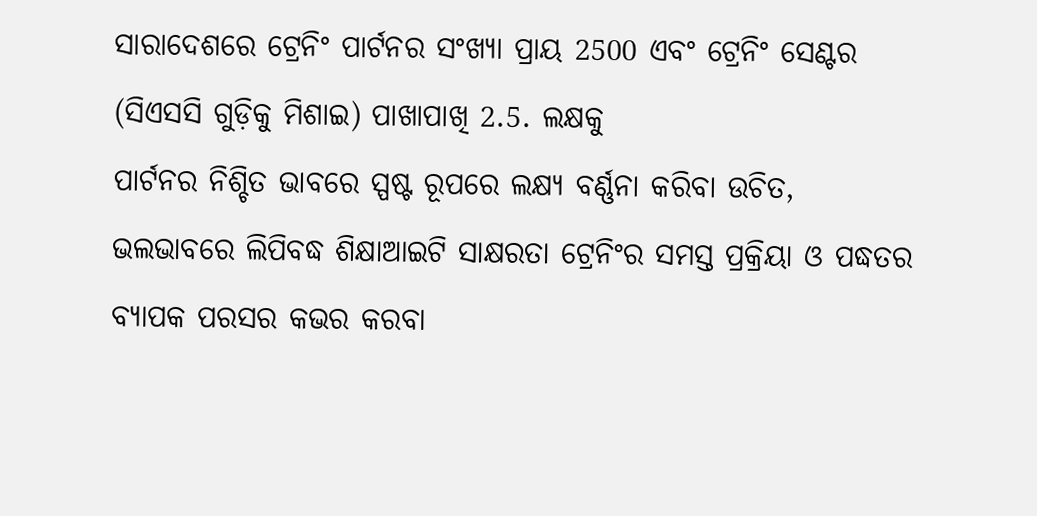ସାରାଦେଶରେ ଟ୍ରେନିଂ ପାର୍ଟନର ସଂଖ୍ୟା ପ୍ରାୟ 2500 ଏବଂ ଟ୍ରେନିଂ ସେଣ୍ଟର (ସିଏସସି ଗୁଡ଼ିକୁ ମିଶାଇ) ପାଖାପାଖି 2.5. ଲକ୍ଷକୁ
ପାର୍ଟନର ନିଶ୍ଚିତ ଭାବରେ ସ୍ପଷ୍ଟ ରୂପରେ ଲକ୍ଷ୍ୟ ବର୍ଣ୍ଣନା କରିବା ଉଚିତ, ଭଲଭାବରେ ଲିପିବଦ୍ଧ ଶିକ୍ଷାଆଇଟି ସାକ୍ଷରତା ଟ୍ରେନିଂର ସମସ୍ତ ପ୍ରକ୍ରିୟା ଓ ପଦ୍ଧତର ବ୍ୟାପକ ପରସର କଭର କରବା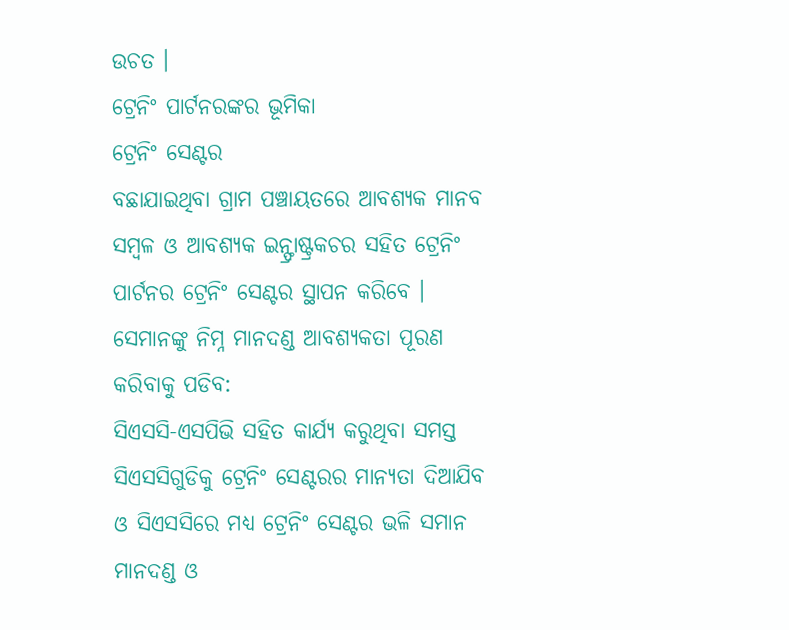ଉଚତ ।
ଟ୍ରେନିଂ ପାର୍ଟନରଙ୍କର ଭୂମିକା
ଟ୍ରେନିଂ ସେଣ୍ଟର
ବଛାଯାଇଥିବା ଗ୍ରାମ ପଞ୍ଚାୟତରେ ଆବଶ୍ୟକ ମାନବ ସମ୍ବଳ ଓ ଆବଶ୍ୟକ ଇନ୍ଫ୍ରାଷ୍ଟ୍ରକଚର ସହିତ ଟ୍ରେନିଂ ପାର୍ଟନର ଟ୍ରେନିଂ ସେଣ୍ଟର ସ୍ଥାପନ କରିବେ । ସେମାନଙ୍କୁ ନିମ୍ନ ମାନଦଣ୍ଡ ଆବଶ୍ୟକତା ପୂରଣ କରିବାକୁ ପଡିବ:
ସିଏସସି-ଏସପିଭି ସହିତ କାର୍ଯ୍ୟ କରୁଥିବା ସମସ୍ତ ସିଏସସିଗୁଡିକୁ ଟ୍ରେନିଂ ସେଣ୍ଟରର ମାନ୍ୟତା ଦିଆଯିବ ଓ ସିଏସସିରେ ମଧ୍ୟ ଟ୍ରେନିଂ ସେଣ୍ଟର ଭଳି ସମାନ ମାନଦଣ୍ଡ ଓ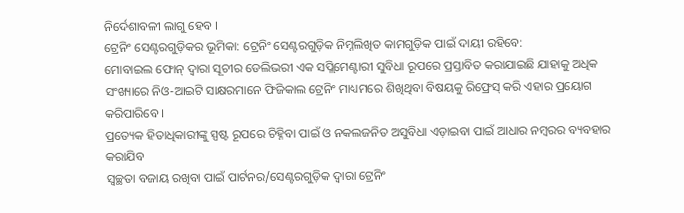ନିର୍ଦେଶାବଳୀ ଲାଗୁ ହେବ ।
ଟ୍ରେନିଂ ସେଣ୍ଟରଗୁଡ଼ିକର ଭୂମିକା: ଟ୍ରେନିଂ ସେଣ୍ଟରଗୁଡ଼ିକ ନିମ୍ନଲିଖିତ କାମଗୁଡ଼ିକ ପାଇଁ ଦାୟୀ ରହିବେ:
ମୋବାଇଲ ଫୋନ୍ ଦ୍ଵାରା ସୂଚୀର ଡେଲିଭରୀ ଏକ ସପ୍ଲିମେଣ୍ଟାରୀ ସୁବିଧା ରୂପରେ ପ୍ରସ୍ତାବିତ କରାଯାଇଛି ଯାହାକୁ ଅଧିକ ସଂଖ୍ୟାରେ ନିଓ-ଆଇଟି ସାକ୍ଷରମାନେ ଫିଜିକାଲ ଟ୍ରେନିଂ ମାଧ୍ୟମରେ ଶିଖିଥିବା ବିଷୟକୁ ରିଫ୍ରେସ୍ କରି ଏହାର ପ୍ରୟୋଗ କରିପାରିବେ ।
ପ୍ରତ୍ୟେକ ହିତାଧିକାରୀଙ୍କୁ ସ୍ପଷ୍ଟ ରୂପରେ ଚିହ୍ନିବା ପାଇଁ ଓ ନକଲଜନିତ ଅସୁବିଧା ଏଡ଼ାଇବା ପାଇଁ ଆଧାର ନମ୍ବରର ବ୍ୟବହାର କରାଯିବ
ସ୍ୱଚ୍ଛତା ବଜାୟ ରଖିବା ପାଇଁ ପାର୍ଟନର/ସେଣ୍ଟରଗୁଡ଼ିକ ଦ୍ଵାରା ଟ୍ରେନିଂ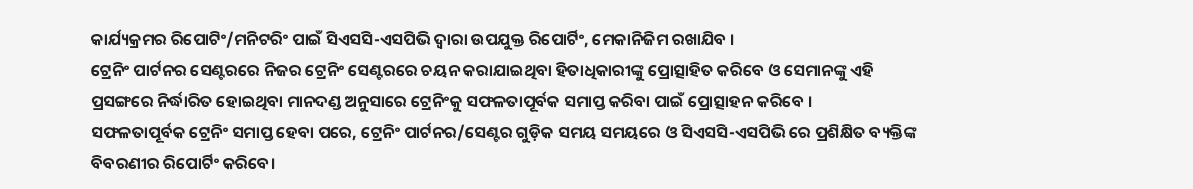କାର୍ଯ୍ୟକ୍ରମର ରିପୋଟିଂ/ମନିଟରିଂ ପାଇଁ ସିଏସସି-ଏସପିଭି ଦ୍ଵାରା ଉପଯୁକ୍ତ ରିପୋର୍ଟିଂ, ମେକାନିଜିମ ରଖାଯିବ ।
ଟ୍ରେନିଂ ପାର୍ଟନର ସେଣ୍ଟରରେ ନିଜର ଟ୍ରେନିଂ ସେଣ୍ଟରରେ ଚୟନ କରାଯାଇଥିବା ହିତାଧିକାରୀଙ୍କୁ ପ୍ରୋତ୍ସାହିତ କରିବେ ଓ ସେମାନଙ୍କୁ ଏହି ପ୍ରସଙ୍ଗରେ ନିର୍ଦ୍ଧାରିତ ହୋଇଥିବା ମାନଦଣ୍ଡ ଅନୁସାରେ ଟ୍ରେନିଂକୁ ସଫଳତାପୂର୍ବକ ସମାପ୍ତ କରିବା ପାଇଁ ପ୍ରୋତ୍ସାହନ କରିବେ ।
ସଫଳତାପୂର୍ବକ ଟ୍ରେନିଂ ସମାପ୍ତ ହେବା ପରେ, ଟ୍ରେନିଂ ପାର୍ଟନର/ସେଣ୍ଟର ଗୁଡ଼ିକ ସମୟ ସମୟରେ ଓ ସିଏସସି-ଏସପିଭି ରେ ପ୍ରଶିକ୍ଷିତ ବ୍ୟକ୍ତିଙ୍କ ବିବରଣୀର ରିପୋର୍ଟିଂ କରିବେ।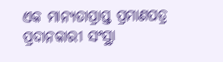ଏକ ମାନ୍ୟତାପ୍ରାପ୍ତ ପ୍ରମାଣପତ୍ର ପ୍ରଦାନକାରୀ ସଂସ୍ଥା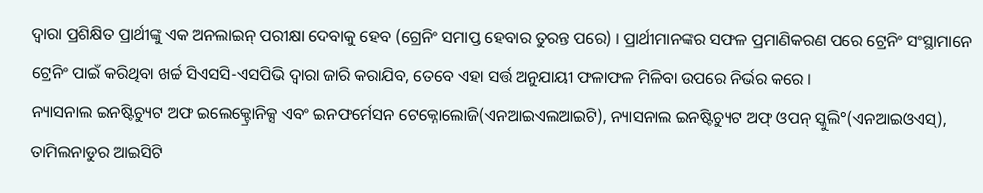ଦ୍ଵାରା ପ୍ରଶିକ୍ଷିତ ପ୍ରାର୍ଥୀଙ୍କୁ ଏକ ଅନଲାଇନ୍ ପରୀକ୍ଷା ଦେବାକୁ ହେବ (ଗ୍ରେନିଂ ସମାପ୍ତ ହେବାର ତୁରନ୍ତ ପରେ) । ପ୍ରାର୍ଥୀମାନଙ୍କର ସଫଳ ପ୍ରମାଣିକରଣ ପରେ ଟ୍ରେନିଂ ସଂସ୍ଥାମାନେ ଟ୍ରେନିଂ ପାଇଁ କରିଥିବା ଖର୍ଚ୍ଚ ସିଏସସି-ଏସପିଭି ଦ୍ଵାରା ଜାରି କରାଯିବ, ତେବେ ଏହା ସର୍ତ୍ତ ଅନୁଯାୟୀ ଫଳାଫଳ ମିଳିବା ଉପରେ ନିର୍ଭର କରେ ।
ନ୍ୟାସନାଲ ଇନଷ୍ଟିଚ୍ୟୁଟ ଅଫ ଇଲେକ୍ଟ୍ରୋନିକ୍ସ ଏବଂ ଇନଫର୍ମେସନ ଟେକ୍ନୋଲୋଜି(ଏନଆଇଏଲଆଇଟି), ନ୍ୟାସନାଲ ଇନଷ୍ଟିଚ୍ୟୁଟ ଅଫ୍ ଓପନ୍ ସ୍କୁଲି°(ଏନଆଇଓଏସ୍), ତାମିଲନାଡୁର ଆଇସିଟି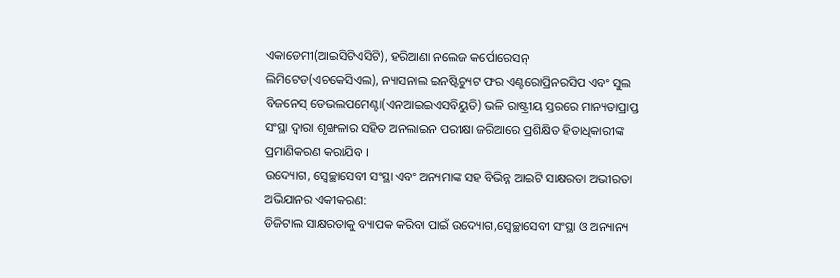ଏକାଡେମୀ(ଆଇସିଟିଏସିଟି), ହରିଆଣା ନଲେଜ କର୍ପୋରେସନ୍ ଲିମିଟେଡ(ଏଚକେସିଏଲ), ନ୍ୟାସନାଲ ଇନଷ୍ଟିଚ୍ୟୁଟ ଫର ଏଣ୍ଟରୋପ୍ରିନରସିପ ଏବଂ ସୁଲ ବିଜନେସ୍ ଡେଭଲପମେଣ୍ଟା(ଏନଆଇଇଏସବିୟୁତି) ଭଳି ରାଷ୍ଟ୍ରୀୟ ସ୍ତରରେ ମାନ୍ୟତାପ୍ରାପ୍ତ ସଂସ୍ଥା ଦ୍ଵାରା ଶୃଙ୍ଖଳାର ସହିତ ଅନଲାଇନ ପରୀକ୍ଷା ଜରିଆରେ ପ୍ରଶିକ୍ଷିତ ହିତାଧିକାରୀଙ୍କ ପ୍ରମାଣିକରଣ କରାଯିବ ।
ଉଦ୍ୟୋଗ, ସ୍ଵେଚ୍ଛାସେବୀ ସଂସ୍ଥା ଏବଂ ଅନ୍ୟମାଙ୍କ ସହ ବିଭିନ୍ନ ଆଇଟି ସାକ୍ଷରତା ଅଭୀରତା ଅଭିଯାନର ଏକୀକରଣ:
ଡିଜିଟାଲ ସାକ୍ଷରତାକୁ ବ୍ୟାପକ କରିବା ପାଇଁ ଉଦ୍ୟୋଗ,ସ୍ଵେଚ୍ଛାସେବୀ ସଂସ୍ଥା ଓ ଅନ୍ୟାନ୍ୟ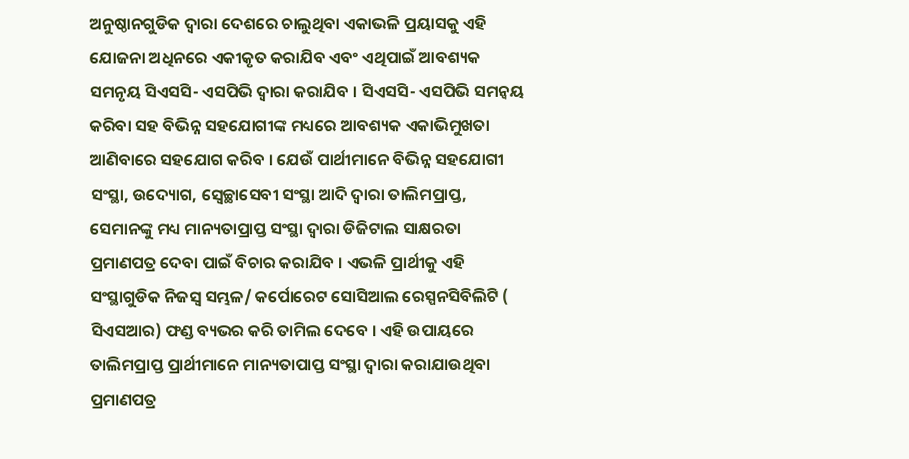ଅନୁଷ୍ଠାନଗୁଡିକ ଦ୍ଵାରା ଦେଶରେ ଚାଲୁଥିବା ଏକାଭଳି ପ୍ରୟାସକୁ ଏହି ଯୋଜନା ଅଧିନରେ ଏକୀକୃତ କରାଯିବ ଏବଂ ଏଥିପାଇଁ ଆବଶ୍ୟକ ସମନୃୟ ସିଏସସି- ଏସପିଭି ଦ୍ଵାରା କରାଯିବ । ସିଏସସି- ଏସପିଭି ସମନ୍ଵୟ କରିବା ସହ ବିଭିନ୍ନ ସହଯୋଗୀଙ୍କ ମଧ୍ୟରେ ଆବଶ୍ୟକ ଏକାଭିମୁଖତା ଆଣିବାରେ ସହଯୋଗ କରିବ । ଯେଉଁ ପାର୍ଥୀମାନେ ବିଭିନ୍ନ ସହଯୋଗୀ ସଂସ୍ଥା, ଉଦ୍ୟୋଗ, ସ୍ଵେଚ୍ଛାସେବୀ ସଂସ୍ଥା ଆଦି ଦ୍ଵାରା ତାଲିମପ୍ରାପ୍ତ, ସେମାନଙ୍କୁ ମଧ୍ୟ ମାନ୍ୟତାପ୍ରାପ୍ତ ସଂସ୍ଥା ଦ୍ଵାରା ଡିଜିଟାଲ ସାକ୍ଷରତା ପ୍ରମାଣପତ୍ର ଦେବା ପାଇଁ ବିଚାର କରାଯିବ । ଏଭଳି ପ୍ରାର୍ଥୀକୁ ଏହି ସଂସ୍ଥାଗୁଡିକ ନିଜସ୍ଵ ସମ୍ଭଳ/ କର୍ପୋରେଟ ସୋସିଆଲ ରେସ୍ପନସିବିଲିଟି ( ସିଏସଆର) ଫଣ୍ଡ ବ୍ୟଭର କରି ତାମିଲ ଦେବେ । ଏହି ଉପାୟରେ ତାଲିମପ୍ରାପ୍ତ ପ୍ରାର୍ଥୀମାନେ ମାନ୍ୟତାପାପ୍ତ ସଂସ୍ଥା ଦ୍ଵାରା କରାଯାଉଥିବା ପ୍ରମାଣପତ୍ର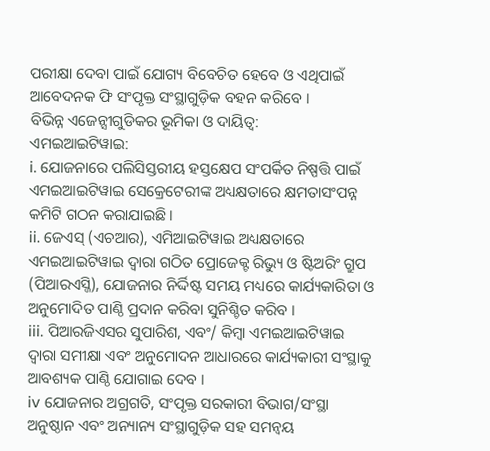ପରୀକ୍ଷା ଦେବା ପାଇଁ ଯୋଗ୍ୟ ବିବେଚିତ ହେବେ ଓ ଏଥିପାଇଁ ଆବେଦନକ ଫି ସଂପୃକ୍ତ ସଂସ୍ଥାଗୁଡ଼ିକ ବହନ କରିବେ ।
ବିଭିନ୍ନ ଏଜେନ୍ସୀଗୁଡିକର ଭୂମିକା ଓ ଦାୟିତ୍ଵ:
ଏମଇଆଇଟିୱାଇ:
i. ଯୋଜନାରେ ପଲିସିସ୍ତରୀୟ ହସ୍ତକ୍ଷେପ ସଂପର୍କିତ ନିଷ୍ପତ୍ତି ପାଇଁ ଏମଇଆଇଟିୱାଇ ସେକ୍ରେଟେରୀଙ୍କ ଅଧ୍ୟକ୍ଷତାରେ କ୍ଷମତାସଂପନ୍ନ କମିଟି ଗଠନ କରାଯାଇଛି।
ii. ଜେଏସ୍ (ଏଚଆର), ଏମିଆଇଟିୱାଇ ଅଧ୍ୟକ୍ଷତାରେ ଏମଇଆଇଟିୱାଇ ଦ୍ଵାରା ଗଠିତ ପ୍ରୋଜେକ୍ଟ ରିଭ୍ୟୁ ଓ ଷ୍ଟିଅରିଂ ଗ୍ରୁପ (ପିଆରଏସ୍ଜି), ଯୋଜନାର ନିର୍ଦ୍ଦିଷ୍ଟ ସମୟ ମଧ୍ୟରେ କାର୍ଯ୍ୟକାରିତା ଓ ଅନୁମୋଦିତ ପାଣ୍ଠି ପ୍ରଦାନ କରିବା ସୁନିଶ୍ଚିତ କରିବ ।
iii. ପିଆରଜିଏସର ସୁପାରିଶ, ଏବଂ/ କିମ୍ବା ଏମଇଆଇଟିୱାଇ ଦ୍ଵାରା ସମୀକ୍ଷା ଏବଂ ଅନୁମୋଦନ ଆଧାରରେ କାର୍ଯ୍ୟକାରୀ ସଂସ୍ଥାକୁ ଆବଶ୍ୟକ ପାଣ୍ଠି ଯୋଗାଇ ଦେବ ।
iv ଯୋଜନାର ଅଗ୍ରଗତି, ସଂପୃକ୍ତ ସରକାରୀ ବିଭାଗ/ସଂସ୍ଥା ଅନୁଷ୍ଠାନ ଏବଂ ଅନ୍ୟାନ୍ୟ ସଂସ୍ଥାଗୁଡ଼ିକ ସହ ସମନ୍ଵୟ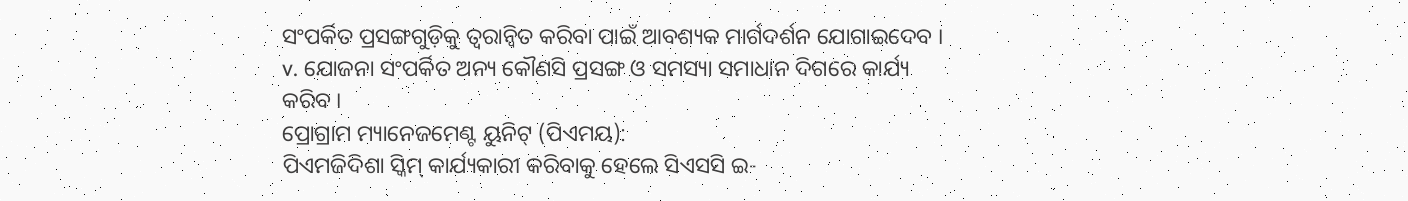ସଂପର୍କିତ ପ୍ରସଙ୍ଗଗୁଡ଼ିକୁ ତ୍ୱରାନ୍ୱିତ କରିବା ପାଇଁ ଆବଶ୍ୟକ ମାର୍ଗଦର୍ଶନ ଯୋଗାଇଦେବ ।
v. ଯୋଜନା ସଂପର୍କିତ ଅନ୍ୟ କୌଣସି ପ୍ରସଙ୍ଗ ଓ ସମସ୍ୟା ସମାଧାନ ଦିଗରେ କାର୍ଯ୍ୟ କରିବ ।
ପ୍ରୋଗ୍ରାମ ମ୍ୟାନେଜମେଣ୍ଟ ୟୁନିଟ୍ (ପିଏମୟ):
ପିଏମଜିଦିଶା ସ୍କିମ୍ କାର୍ଯ୍ୟକାରୀ କରିବାକୁ ହେଲେ ସିଏସସି ଇ-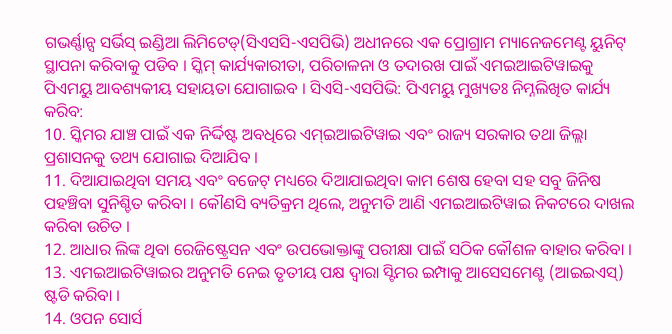ଗଭର୍ଣ୍ଣାନ୍ସ ସର୍ଭିସ୍ ଇଣ୍ଡିଆ ଲିମିଟେଡ୍(ସିଏସସି-ଏସପିଭି) ଅଧୀନରେ ଏକ ପ୍ରୋଗ୍ରାମ ମ୍ୟାନେଜମେଣ୍ଟ ୟୁନିଟ୍ ସ୍ଥାପନା କରିବାକୁ ପଡିବ । ସ୍କିମ୍ କାର୍ଯ୍ୟକାରୀତା, ପରିଚାଳନା ଓ ତଦାରଖ ପାଇଁ ଏମଇଆଇଟିୱାଇକୁ ପିଏମୟୁ ଆବଶ୍ୟକୀୟ ସହାୟତା ଯୋଗାଇବ । ସିଏସି-ଏସପିଭି: ପିଏମୟୁ ମୁଖ୍ୟତଃ ନିମ୍ନଲିଖିତ କାର୍ଯ୍ୟ କରିବ:
10. ସ୍କିମର ଯାଞ୍ଚ ପାଇଁ ଏକ ନିର୍ଦ୍ଦିଷ୍ଟ ଅବଧିରେ ଏମ୍ଇଆଇଟିୱାଇ ଏବଂ ରାଜ୍ୟ ସରକାର ତଥା ଜିଲ୍ଲା ପ୍ରଶାସନକୁ ତଥ୍ୟ ଯୋଗାଇ ଦିଆଯିବ ।
11. ଦିଆଯାଇଥିବା ସମୟ ଏବଂ ବଜେଟ୍ ମଧ୍ୟରେ ଦିଆଯାଇଥିବା କାମ ଶେଷ ହେବା ସହ ସବୁ ଜିନିଷ ପହଞ୍ଚିବା ସୁନିଶ୍ଚିତ କରିବା । କୌଣସି ବ୍ୟତିକ୍ରମ ଥିଲେ, ଅନୁମତି ଆଣି ଏମଇଆଇଟିୱାଇ ନିକଟରେ ଦାଖଲ କରିବା ଉଚିତ ।
12. ଆଧାର ଲିଙ୍କ ଥିବା ରେଜିଷ୍ଟ୍ରେସନ ଏବଂ ଉପଭୋକ୍ତାଙ୍କୁ ପରୀକ୍ଷା ପାଇଁ ସଠିକ କୌଶଳ ବାହାର କରିବା ।
13. ଏମଇଆଇଟିୱାଇର ଅନୁମତି ନେଇ ତୃତୀୟ ପକ୍ଷ ଦ୍ଵାରା ସ୍ଟିମର ଇମ୍ପାକୁ ଆସେସମେଣ୍ଟ (ଆଇଇଏସ୍) ଷ୍ଟଡି କରିବା ।
14. ଓପନ ସୋର୍ସ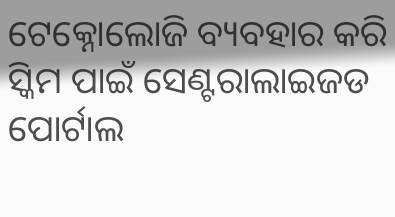ଟେକ୍ନୋଲୋଜି ବ୍ୟବହାର କରି ସ୍କିମ ପାଇଁ ସେଣ୍ଟରାଲାଇଜଡ ପୋର୍ଟାଲ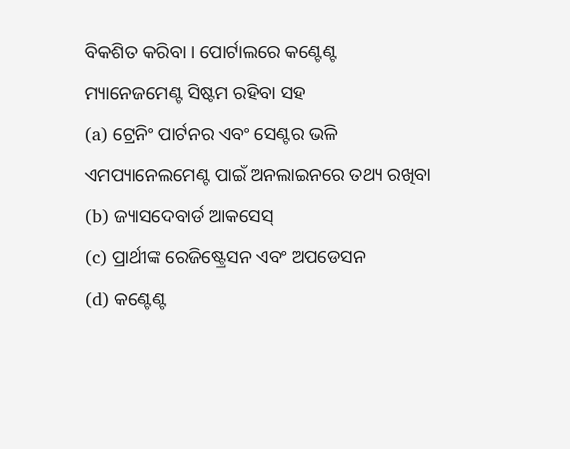ବିକଶିତ କରିବା । ପୋର୍ଟାଲରେ କଣ୍ଟେଣ୍ଟ ମ୍ୟାନେଜମେଣ୍ଟ ସିଷ୍ଟମ ରହିବା ସହ
(a) ଟ୍ରେନିଂ ପାର୍ଟନର ଏବଂ ସେଣ୍ଟର ଭଳି ଏମପ୍ୟାନେଲମେଣ୍ଟ ପାଇଁ ଅନଲାଇନରେ ତଥ୍ୟ ରଖିବା
(b) ଜ୍ୟାସଦେବାର୍ଡ ଆକସେସ୍
(c) ପ୍ରାର୍ଥୀଙ୍କ ରେଜିଷ୍ଟ୍ରେସନ ଏବଂ ଅପଡେସନ
(d) କଣ୍ଟେଣ୍ଟ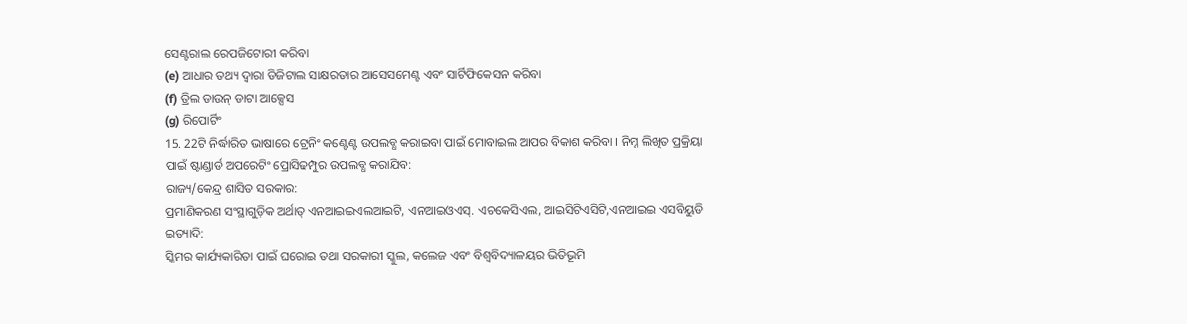ସେଣ୍ଟରାଲ ରେପଜିଟୋରୀ କରିବା
(e) ଆଧାର ତଥ୍ୟ ଦ୍ଵାରା ଡିଜିଟାଲ ସାକ୍ଷରତାର ଆସେସମେଣ୍ଟ ଏବଂ ସାର୍ଟିଫିକେସନ କରିବା
(f) ତ୍ରିଲ ଡାଉନ୍ ଡାଟା ଆକ୍ସେସ
(g) ରିପୋର୍ଟିଂ
15. 22ଟି ନିର୍ଦ୍ଧାରିତ ଭାଷାରେ ଟ୍ରେନିଂ କଣ୍ଟେଣ୍ଟ ଉପଲବ୍ଧ କରାଇବା ପାଇଁ ମୋବାଇଲ ଆପର ବିକାଶ କରିବା । ନିମ୍ନ ଲିଖିତ ପ୍ରକ୍ରିୟା ପାଇଁ ଷ୍ଟାଣ୍ଡାର୍ଡ ଅପରେଟିଂ ପ୍ରୋସିଢମ୍ପୁର ଉପଲବ୍ଧ କରାଯିବ:
ରାଜ୍ୟ/କେନ୍ଦ୍ର ଶାସିତ ସରକାର:
ପ୍ରମାଣିକରଣ ସଂସ୍ଥାଗୁଡ଼ିକ ଅର୍ଥାତ୍ ଏନଆଇଇଏଲଆଇଟି, ଏନଆଇଓଏସ୍. ଏଚକେସିଏଲ, ଆଇସିଟିଏସିଟି,ଏନଆଇଇ ଏସବିୟୁଡି ଇତ୍ୟାଦି:
ସ୍କିମର କାର୍ଯ୍ୟକାରିତା ପାଇଁ ଘରୋଇ ତଥା ସରକାରୀ ସ୍କୁଲ, କଲେଜ ଏବଂ ବିଶ୍ଵବିଦ୍ୟାଳୟର ଭିତିଭୂମି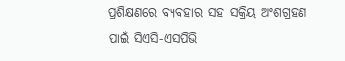ପ୍ରଶିକ୍ଷଣରେ ବ୍ୟବହାର ସହ ସକ୍ରିୟ ଅଂଶଗ୍ରହଣ ପାଇଁ ସିଏସି-ଏସପିଭି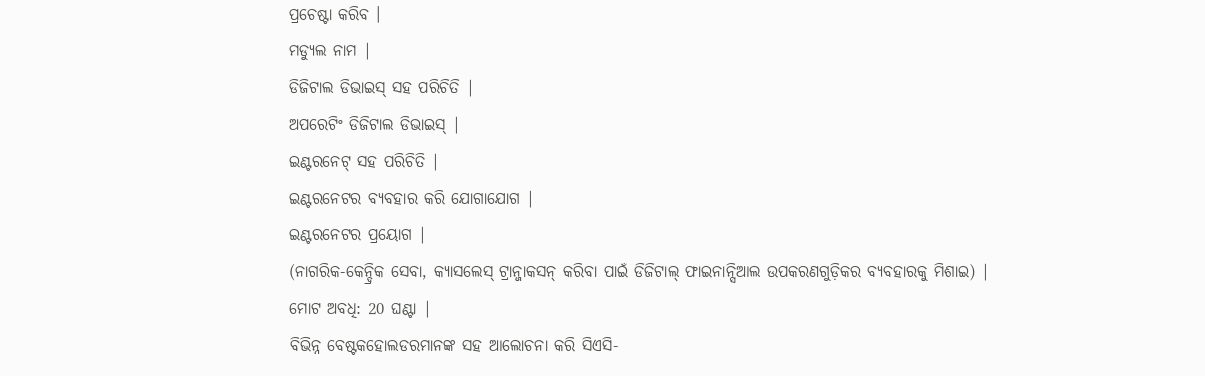ପ୍ରଚେଷ୍ଟା କରିବ ।
ମଡ୍ୟୁଲ ନାମ |
ଡିଜିଟାଲ ଡିଭାଇସ୍ ସହ ପରିଚିତି |
ଅପରେଟିଂ ଡିଜିଟାଲ ଡିଭାଇସ୍ |
ଇଣ୍ଟରନେଟ୍ ସହ ପରିଚିତି |
ଇଣ୍ଟରନେଟର ବ୍ୟବହାର କରି ଯୋଗାଯୋଗ |
ଇଣ୍ଟରନେଟର ପ୍ରୟୋଗ |
(ନାଗରିକ-କେନ୍ଦ୍ରିକ ସେବା, କ୍ୟାସଲେସ୍ ଟ୍ରାନ୍ଜାକସନ୍ କରିବା ପାଇଁ ଡିଜିଟାଲ୍ ଫାଇନାନ୍ସିଆଲ ଉପକରଣଗୁଡ଼ିକର ବ୍ୟବହାରକୁ ମିଶାଇ) |
ମୋଟ ଅବଧି: 20 ଘଣ୍ଟା |
ବିଭିନ୍ନ ବେଷ୍ଟକହୋଲଡରମାନଙ୍କ ସହ ଆଲୋଚନା କରି ସିଏସି-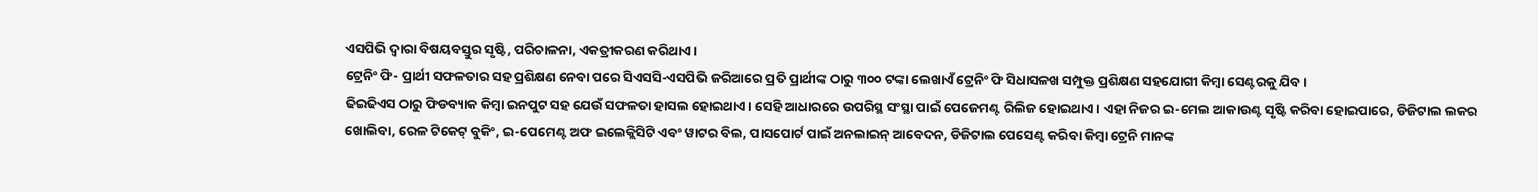ଏସପିଭି ଦ୍ଵାରା ବିଷୟବସ୍ତୁର ସୃଷ୍ଟି, ପରିଚାଳନା, ଏକତ୍ରୀକରଣ କରିଥାଏ ।
ଟ୍ରେନିଂ ଫି- ପ୍ରାର୍ଥୀ ସଫଳତାର ସହ ପ୍ରଶିକ୍ଷଣ ନେବା ପରେ ସିଏସସି-ଏସପିଭି ଜରିଆରେ ପ୍ରତି ପ୍ରାର୍ଥୀଙ୍କ ଠାରୁ ୩୦୦ ଟଙ୍କା ଲେଖାଏଁ ଟ୍ରେନିଂ ଫି ସିଧାସଳଖ ସମ୍ପୁକ୍ତ ପ୍ରଶିକ୍ଷଣ ସହଯୋଗୀ କିମ୍ବା ସେଣ୍ଟରକୁ ଯିବ ।
ଢିଇଢିଏସ ଠାରୁ ଫିଡବ୍ୟାକ କିମ୍ବା ଇନପୁଟ ସହ ଯେଉଁ ସଫଳତା ହାସଲ ହୋଇଥାଏ। ସେହି ଆଧାରରେ ଉପରିସ୍ଥ ସଂସ୍ଥା ପାଇଁ ପେଜେମଣ୍ଟ ରିଲିଜ ହୋଇଥାଏ । ଏହା ନିଜର ଇ-ମେଲ ଆକାଉଣ୍ଟ ସୃଷ୍ଟି କରିବା ହୋଇପାରେ, ଡିଜିଟାଲ ଲକର ଖୋଲିବା, ରେଳ ଟିକେଟ୍ ବୁକିଂ, ଇ-ପେମେଣ୍ଟ ଅଫ ଇଲେକ୍ଲିସିଟି ଏବଂ ୱାଟର ବିଲ, ପାସପୋର୍ଟ ପାଇଁ ଅନଲାଇନ୍ ଆବେଦନ, ଡିଜିଟାଲ ପେସେଣ୍ଟ କରିବା କିମ୍ବା ଟ୍ରେନି ମାନଙ୍କ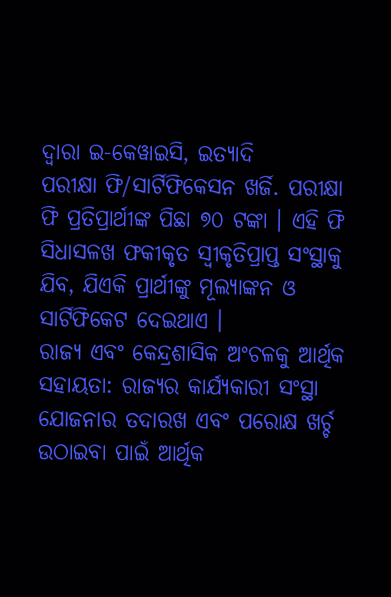ଦ୍ଵାରା ଇ-କେୱାଇସି, ଇତ୍ୟାଦି
ପରୀକ୍ଷା ଫି/ସାର୍ଟିଫିକେସନ ଖର୍ଜି. ପରୀକ୍ଷା ଫି ପ୍ରତିପ୍ରାର୍ଥୀଙ୍କ ପିଛା ୭୦ ଟଙ୍କା । ଏହି ଫି ସିଧାସଳଖ ଫକୀକୃତ ସ୍ଵୀକୃତିପ୍ରାପ୍ତ ସଂସ୍ଥାକୁ ଯିବ, ଯିଏକି ପ୍ରାର୍ଥୀଙ୍କୁ ମୂଲ୍ୟାଙ୍କନ ଓ ସାର୍ଟିଫିକେଟ ଦେଇଥାଏ ।
ରାଜ୍ୟ ଏବଂ କେନ୍ଦ୍ରଶାସିକ ଅଂଚଳକୁ ଆର୍ଥିକ ସହାୟତା: ରାଜ୍ୟର କାର୍ଯ୍ୟକାରୀ ସଂସ୍ଥା ଯୋଜନାର ତଦାରଖ ଏବଂ ପରୋକ୍ଷ ଖର୍ଚ୍ଚ ଉଠାଇବା ପାଇଁ ଆର୍ଥିକ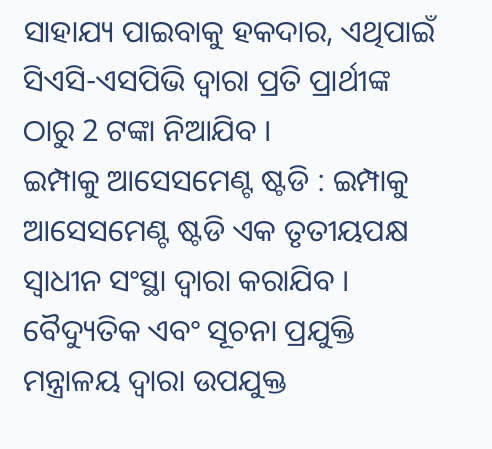ସାହାଯ୍ୟ ପାଇବାକୁ ହକଦାର, ଏଥିପାଇଁ ସିଏସି-ଏସପିଭି ଦ୍ଵାରା ପ୍ରତି ପ୍ରାର୍ଥୀଙ୍କ ଠାରୁ 2 ଟଙ୍କା ନିଆଯିବ ।
ଇମ୍ପାକୁ ଆସେସମେଣ୍ଟ ଷ୍ଟଡି : ଇମ୍ପାକୁ ଆସେସମେଣ୍ଟ ଷ୍ଟଡି ଏକ ତୃତୀୟପକ୍ଷ ସ୍ଵାଧୀନ ସଂସ୍ଥା ଦ୍ଵାରା କରାଯିବ । ବୈଦ୍ୟୁତିକ ଏବଂ ସୂଚନା ପ୍ରଯୁକ୍ତି ମନ୍ତ୍ରାଳୟ ଦ୍ଵାରା ଉପଯୁକ୍ତ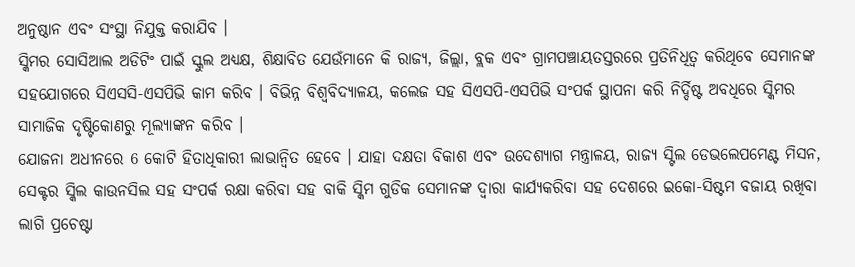ଅନୁଷ୍ଠାନ ଏବଂ ସଂସ୍ଥା ନିଯୁକ୍ତ କରାଯିବ ।
ସ୍କିମର ସୋସିଆଲ ଅଡିଟିଂ ପାଇଁ ସ୍କୁଲ ଅଧ୍ୟକ୍ଷ, ଶିକ୍ଷାବିତ ଯେଉଁମାନେ କି ରାଜ୍ୟ, ଜିଲ୍ଲା, ବ୍ଲକ ଏବଂ ଗ୍ରାମପଞ୍ଚାୟତସ୍ତରରେ ପ୍ରତିନିଧିତ୍ଵ କରିଥିବେ ସେମାନଙ୍କ ସହଯୋଗରେ ସିଏସସି-ଏସପିଭି କାମ କରିବ । ବିଭିନ୍ନ ବିଶ୍ଵବିଦ୍ୟାଳୟ, କଲେଜ ସହ ସିଏସପି-ଏସପିଭି ସଂପର୍କ ସ୍ଥାପନା କରି ନିର୍ଦ୍ଦିଷ୍ଟ ଅବଧିରେ ସ୍କିମର ସାମାଜିକ ଦୃଷ୍ଟିକୋଣରୁ ମୂଲ୍ୟାଙ୍କନ କରିବ ।
ଯୋଜନା ଅଧୀନରେ 6 କୋଟି ହିତାଧିକାରୀ ଲାଭାନ୍ୱିତ ହେବେ । ଯାହା ଦକ୍ଷତା ବିକାଶ ଏବଂ ଉଦେଶ୍ୟାଗ ମନ୍ତ୍ରାଳୟ, ରାଜ୍ୟ ସ୍ଟିଲ ଡେଭଲେପମେଣ୍ଟ ମିସନ, ସେକ୍ଟର ସ୍କିଲ କାଉନସିଲ ସହ ସଂପର୍କ ରକ୍ଷା କରିବା ସହ ବାକି ସ୍କିମ ଗୁଡିକ ସେମାନଙ୍କ ଦ୍ଵାରା କାର୍ଯ୍ୟକରିବା ସହ ଦେଶରେ ଇକୋ-ସିଷ୍ଟମ ବଜାୟ ରଖିବା ଲାଗି ପ୍ରଚେଷ୍ଟା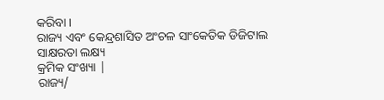କରିବା ।
ରାଜ୍ୟ ଏବଂ କେନ୍ଦ୍ରଶାସିତ ଅଂଚଳ ସାଂକେତିକ ଡିଜିଟାଲ ସାକ୍ଷରତା ଲକ୍ଷ୍ୟ
କ୍ରମିକ ସଂଖ୍ୟା |
ରାଜ୍ୟ/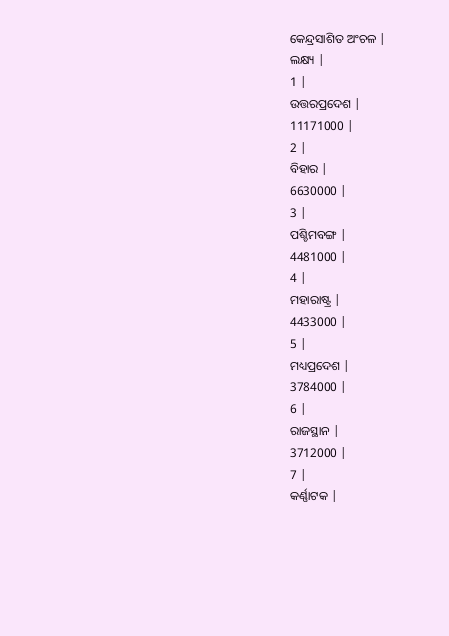କେନ୍ଦ୍ରସାଶିତ ଅଂଚଳ |
ଲକ୍ଷ୍ୟ |
1 |
ଉତ୍ତରପ୍ରଦେଶ |
11171000 |
2 |
ବିହାର |
6630000 |
3 |
ପଶ୍ଚିମବଙ୍ଗ |
4481000 |
4 |
ମହାରାଷ୍ଟ୍ର |
4433000 |
5 |
ମଧ୍ୟପ୍ରଦେଶ |
3784000 |
6 |
ରାଜସ୍ଥାନ |
3712000 |
7 |
କର୍ଣ୍ଣାଟକ |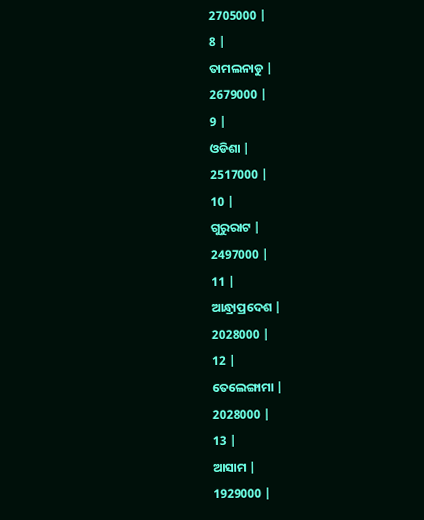2705000 |
8 |
ତାମଲନାଡୁ |
2679000 |
9 |
ଓଡିଶା |
2517000 |
10 |
ଗୁରୁରାଟ |
2497000 |
11 |
ଆନ୍ଧ୍ରାପ୍ରଦେଶ |
2028000 |
12 |
ତେଲେଙ୍ଗାମା |
2028000 |
13 |
ଆସାମ |
1929000 |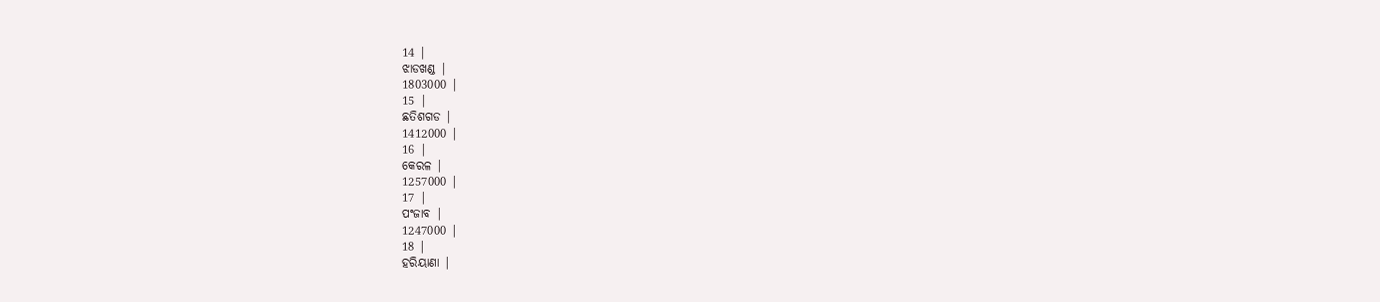14 |
ଝାଡଖଣ୍ଡ |
1803000 |
15 |
ଛତିଶଗଡ |
1412000 |
16 |
କେରଳ |
1257000 |
17 |
ପଂଜାବ |
1247000 |
18 |
ହରିୟାଣା |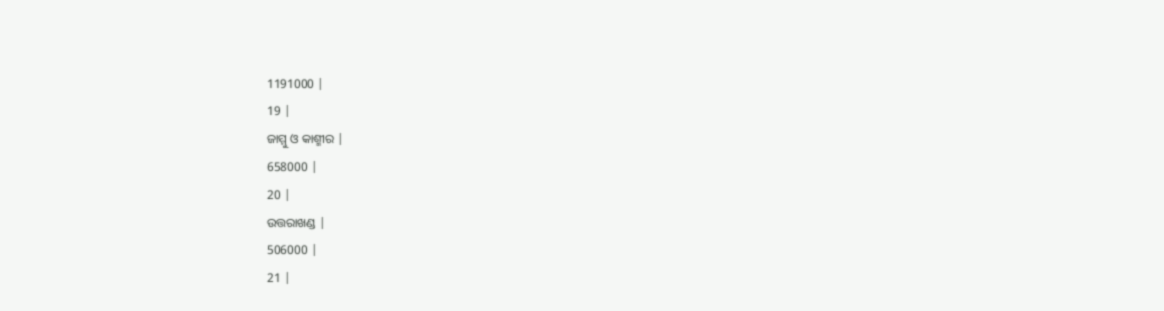1191000 |
19 |
ଜାମ୍ମୁ ଓ କାଶ୍ମୀର |
658000 |
20 |
ଉତ୍ତରାଖଣ୍ଡ |
506000 |
21 |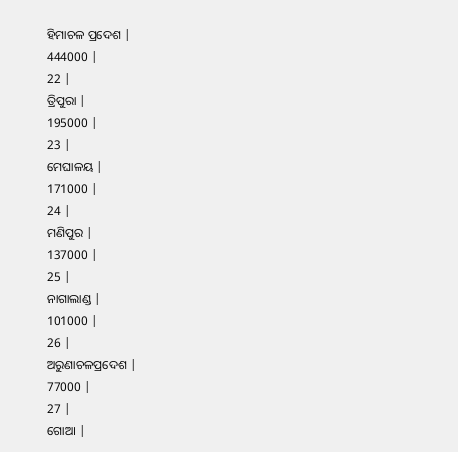ହିମାଚଳ ପ୍ରଦେଶ |
444000 |
22 |
ତ୍ରିପୁରା |
195000 |
23 |
ମେଘାଳୟ |
171000 |
24 |
ମଣିପୁର |
137000 |
25 |
ନାଗାଲାଣ୍ଡ |
101000 |
26 |
ଅରୁଣାଚଳପ୍ରଦେଶ |
77000 |
27 |
ଗୋଆ |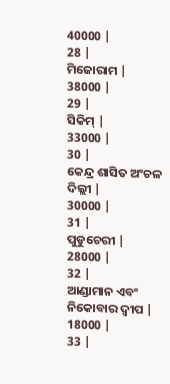40000 |
28 |
ମିଜୋରାମ |
38000 |
29 |
ସିକିମ୍ |
33000 |
30 |
କେନ୍ଦ୍ର ଶାସିତ ଅଂଚଳ ଦିଲ୍ଲୀ |
30000 |
31 |
ପୁଡୁଚେରୀ |
28000 |
32 |
ଆଣ୍ଡାମାନ ଏବଂ ନିକୋବାର ଦ୍ଵୀପ |
18000 |
33 |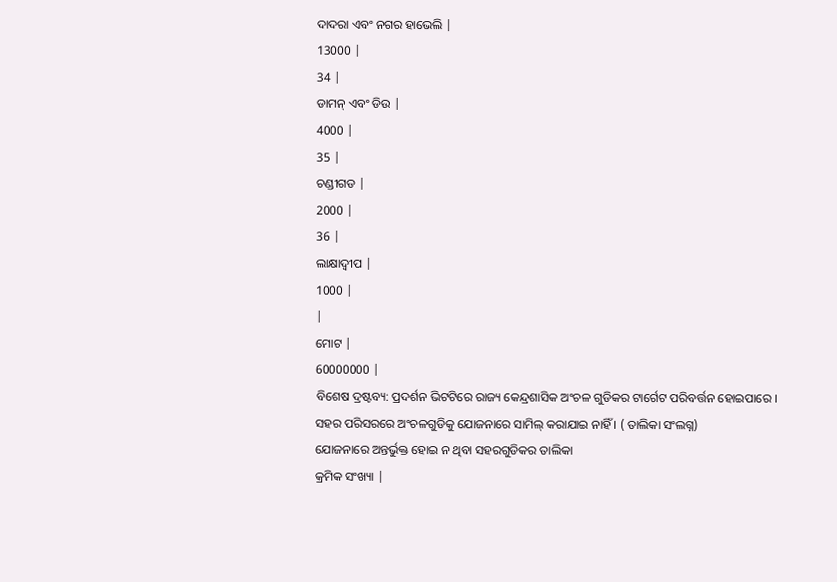ଦାଦରା ଏବଂ ନଗର ହାଭେଲି |
13000 |
34 |
ଡାମନ୍ ଏବଂ ଡିଉ |
4000 |
35 |
ଚଣ୍ଡୀଗଡ |
2000 |
36 |
ଲାକ୍ଷାଦ୍ଵୀପ |
1000 |
|
ମୋଟ |
60000000 |
ବିଶେଷ ଦ୍ରଷ୍ଟବ୍ୟ: ପ୍ରଦର୍ଶନ ଭିଟଟିରେ ରାଜ୍ୟ କେନ୍ଦ୍ରଶାସିକ ଅଂଚଳ ଗୁଡିକର ଟାର୍ଗେଟ ପରିବର୍ତ୍ତନ ହୋଇପାରେ ।
ସହର ପରିସରରେ ଅଂଚଳଗୁଡିକୁ ଯୋଜନାରେ ସାମିଲ୍ କରାଯାଇ ନାହିଁ । ( ତାଲିକା ସଂଲଗ୍ନ)
ଯୋଜନାରେ ଅନ୍ତର୍ଭୁକ୍ତ ହୋଇ ନ ଥିବା ସହରଗୁଡିକର ତାଲିକା
କ୍ରମିକ ସଂଖ୍ୟା |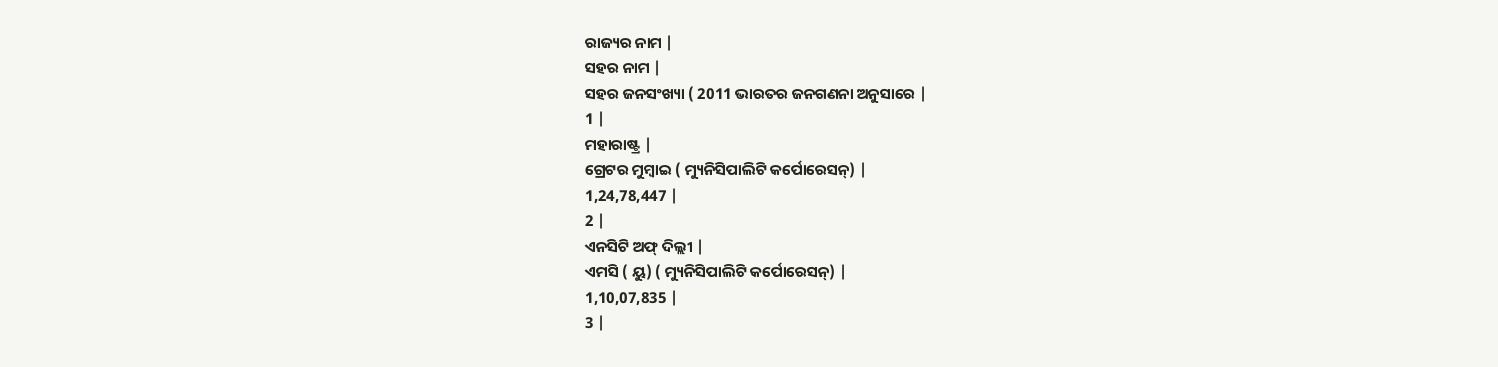ରାଜ୍ୟର ନାମ |
ସହର ନାମ |
ସହର ଜନସଂଖ୍ୟା ( 2011 ଭାରତର ଜନଗଣନା ଅନୁସାରେ |
1 |
ମହାରାଷ୍ଟ୍ର |
ଗ୍ରେଟର ମୁମ୍ବାଇ ( ମ୍ୟୁନିସିପାଲିଟି କର୍ପୋରେସନ୍) |
1,24,78,447 |
2 |
ଏନସିଟି ଅଫ୍ ଦିଲ୍ଲୀ |
ଏମସି ( ୟୁ) ( ମ୍ୟୁନିସିପାଲିଟି କର୍ପୋରେସନ୍) |
1,10,07,835 |
3 |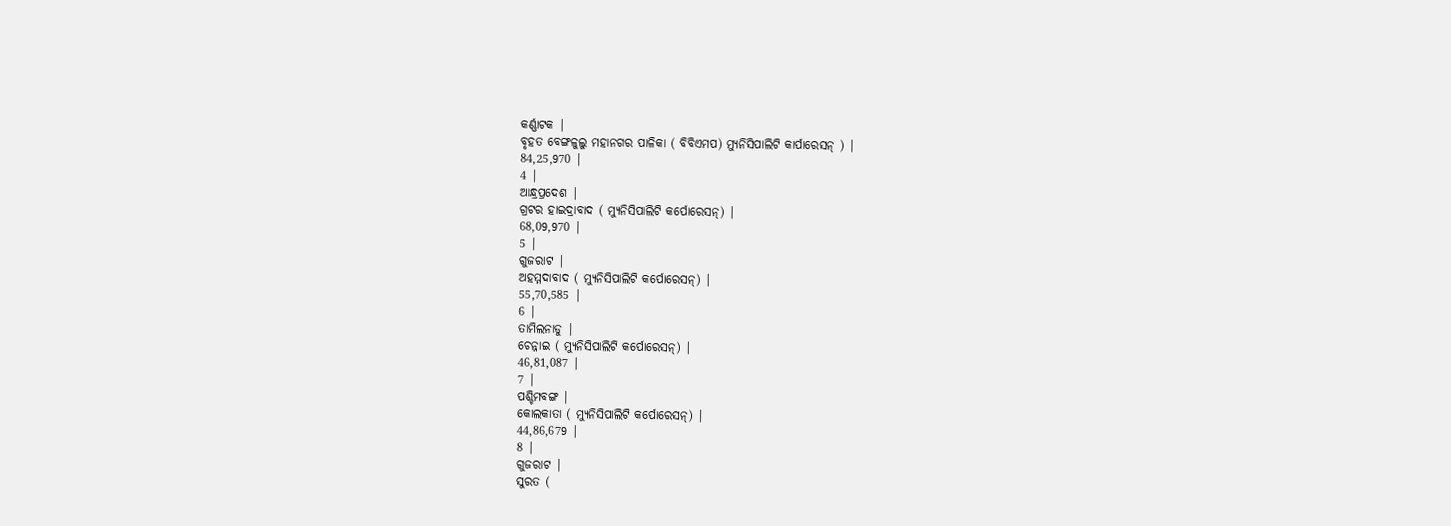କର୍ଣ୍ଣାଟକ |
ବୃହତ ବେଙ୍ଗଳୁଲୁ ମହାନଗର ପାଳିକା ( ବିବିଏମପ) ମ୍ୟୁନିସିପାଲିଟି କାର୍ପାରେସନ୍ ) |
84,25,970 |
4 |
ଆନ୍ଧ୍ରପ୍ରଦେଶ |
ଗ୍ରଟର ହାଇଦ୍ରାବାଦ ( ମ୍ୟୁନିସିପାଲିଟି କର୍ପୋରେସନ୍) |
68,09,970 |
5 |
ଗୁଜରାଟ |
ଅହମ୍ମଦାବାଦ ( ମ୍ୟୁନିସିପାଲିଟି କର୍ପୋରେସନ୍) |
55,70,585 |
6 |
ତାମିଲନାଡୁ |
ଚେନ୍ନାଇ ( ମ୍ୟୁନିସିପାଲିଟି କର୍ପୋରେସନ୍) |
46,81,087 |
7 |
ପଶ୍ଚିମବଙ୍ଗ |
କୋଲକାତା ( ମ୍ୟୁନିସିପାଲିଟି କର୍ପୋରେସନ୍) |
44,86,679 |
8 |
ଗୁଜରାଟ |
ସୁରତ (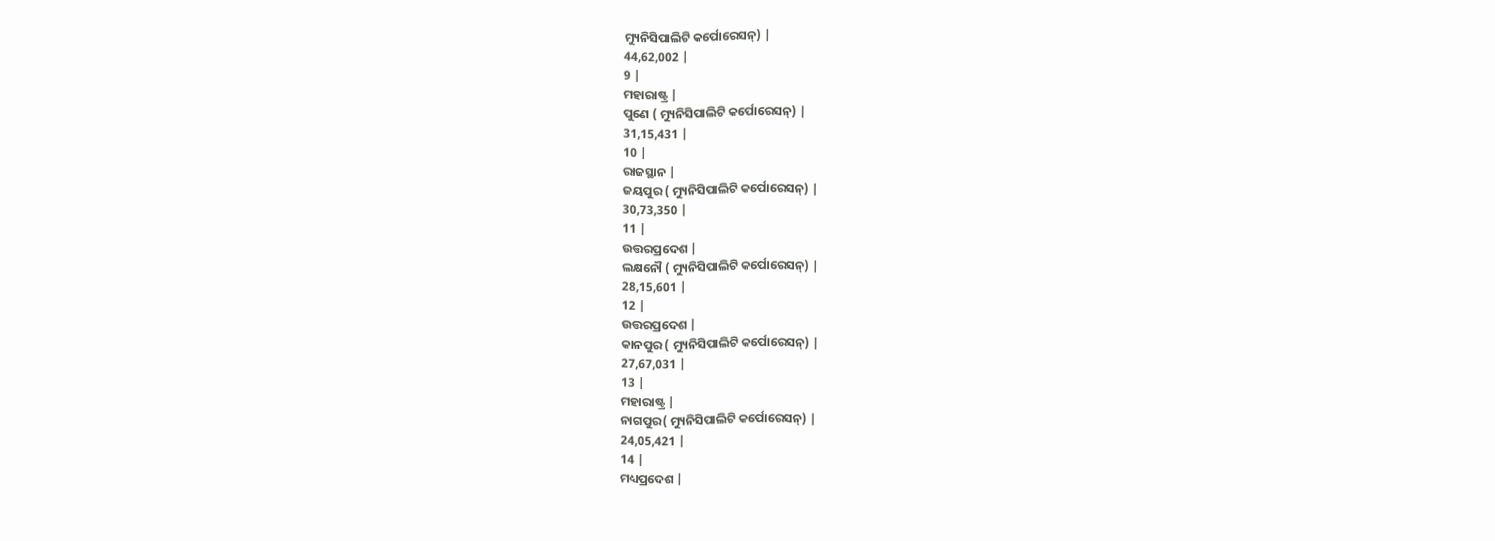ମ୍ୟୁନିସିପାଲିଟି କର୍ପୋରେସନ୍) |
44,62,002 |
9 |
ମହାରାଷ୍ଟ୍ର |
ପୁଣେ ( ମ୍ୟୁନିସିପାଲିଟି କର୍ପୋରେସନ୍) |
31,15,431 |
10 |
ରାଜସ୍ଥାନ |
ଜୟପୁର ( ମ୍ୟୁନିସିପାଲିଟି କର୍ପୋରେସନ୍) |
30,73,350 |
11 |
ଉତ୍ତରପ୍ରଦେଶ |
ଲକ୍ଷନୌ ( ମ୍ୟୁନିସିପାଲିଟି କର୍ପୋରେସନ୍) |
28,15,601 |
12 |
ଉତ୍ତରପ୍ରଦେଶ |
କାନପୁର ( ମ୍ୟୁନିସିପାଲିଟି କର୍ପୋରେସନ୍) |
27,67,031 |
13 |
ମହାରାଷ୍ଟ୍ର |
ନାଗପୁର( ମ୍ୟୁନିସିପାଲିଟି କର୍ପୋରେସନ୍) |
24,05,421 |
14 |
ମଧ୍ୟପ୍ରଦେଶ |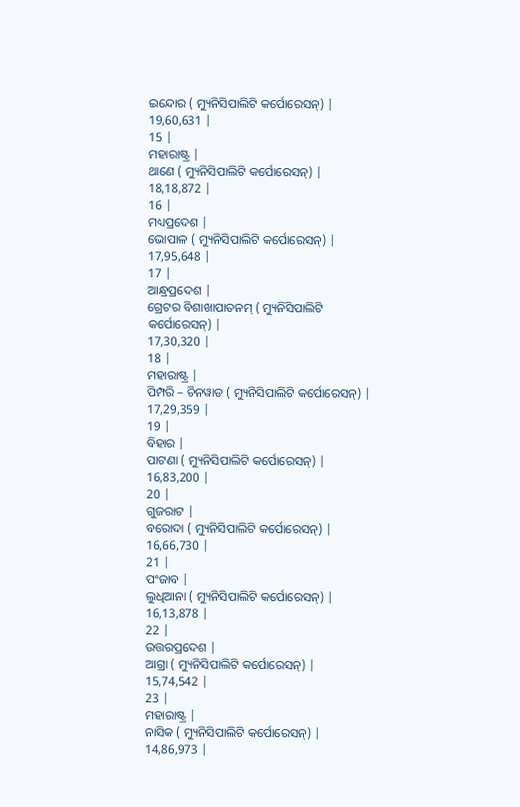ଇନ୍ଦୋର ( ମ୍ୟୁନିସିପାଲିଟି କର୍ପୋରେସନ୍) |
19,60,631 |
15 |
ମହାରାଷ୍ଟ୍ର |
ଥାଣେ ( ମ୍ୟୁନିସିପାଲିଟି କର୍ପୋରେସନ୍) |
18,18,872 |
16 |
ମଧ୍ୟପ୍ରଦେଶ |
ଭୋପାଳ ( ମ୍ୟୁନିସିପାଲିଟି କର୍ପୋରେସନ୍) |
17,95,648 |
17 |
ଆନ୍ଧ୍ରପ୍ରଦେଶ |
ଗ୍ରେଟର ବିଶାଖାପାତନମ୍ ( ମ୍ୟୁନିସିପାଲିଟି କର୍ପୋରେସନ୍) |
17,30,320 |
18 |
ମହାରାଷ୍ଟ୍ର |
ପିମ୍ପରି – ଚିନୱାଡ ( ମ୍ୟୁନିସିପାଲିଟି କର୍ପୋରେସନ୍) |
17,29,359 |
19 |
ବିହାର |
ପାଟଣା ( ମ୍ୟୁନିସିପାଲିଟି କର୍ପୋରେସନ୍) |
16,83,200 |
20 |
ଗୁଜରାଟ |
ବରୋଦା ( ମ୍ୟୁନିସିପାଲିଟି କର୍ପୋରେସନ୍) |
16,66,730 |
21 |
ପଂଜାବ |
ଲୁଧିଆନା ( ମ୍ୟୁନିସିପାଲିଟି କର୍ପୋରେସନ୍) |
16,13,878 |
22 |
ଉତ୍ତରପ୍ରଦେଶ |
ଆଗ୍ରା ( ମ୍ୟୁନିସିପାଲିଟି କର୍ପୋରେସନ୍) |
15,74,542 |
23 |
ମହାରାଷ୍ଟ୍ର |
ନାସିକ ( ମ୍ୟୁନିସିପାଲିଟି କର୍ପୋରେସନ୍) |
14,86,973 |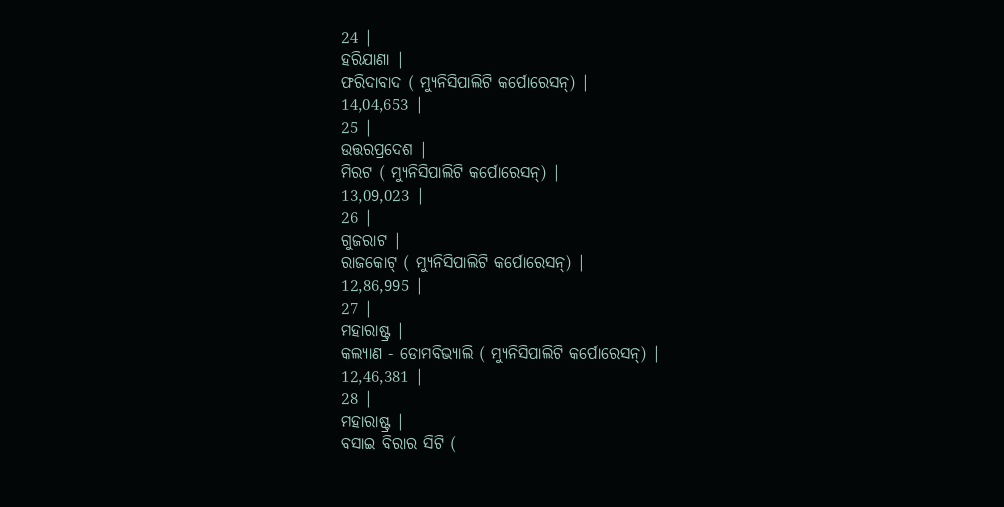24 |
ହରିଯାଣା |
ଫରିଦାବାଦ ( ମ୍ୟୁନିସିପାଲିଟି କର୍ପୋରେସନ୍) |
14,04,653 |
25 |
ଉତ୍ତରପ୍ରଦେଶ |
ମିରଟ ( ମ୍ୟୁନିସିପାଲିଟି କର୍ପୋରେସନ୍) |
13,09,023 |
26 |
ଗୁଜରାଟ |
ରାଜକୋଟ୍ ( ମ୍ୟୁନିସିପାଲିଟି କର୍ପୋରେସନ୍) |
12,86,995 |
27 |
ମହାରାଷ୍ଟ୍ର |
କଲ୍ୟାଣ - ଡୋମବିଭ୍ୟାଲି ( ମ୍ୟୁନିସିପାଲିଟି କର୍ପୋରେସନ୍) |
12,46,381 |
28 |
ମହାରାଷ୍ଟ୍ର |
ବସାଇ ବିରାର ସିଟି (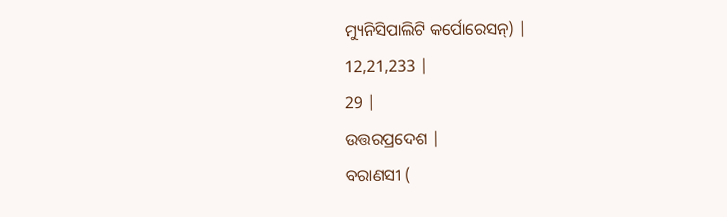ମ୍ୟୁନିସିପାଲିଟି କର୍ପୋରେସନ୍) |
12,21,233 |
29 |
ଉତ୍ତରପ୍ରଦେଶ |
ବରାଣସୀ (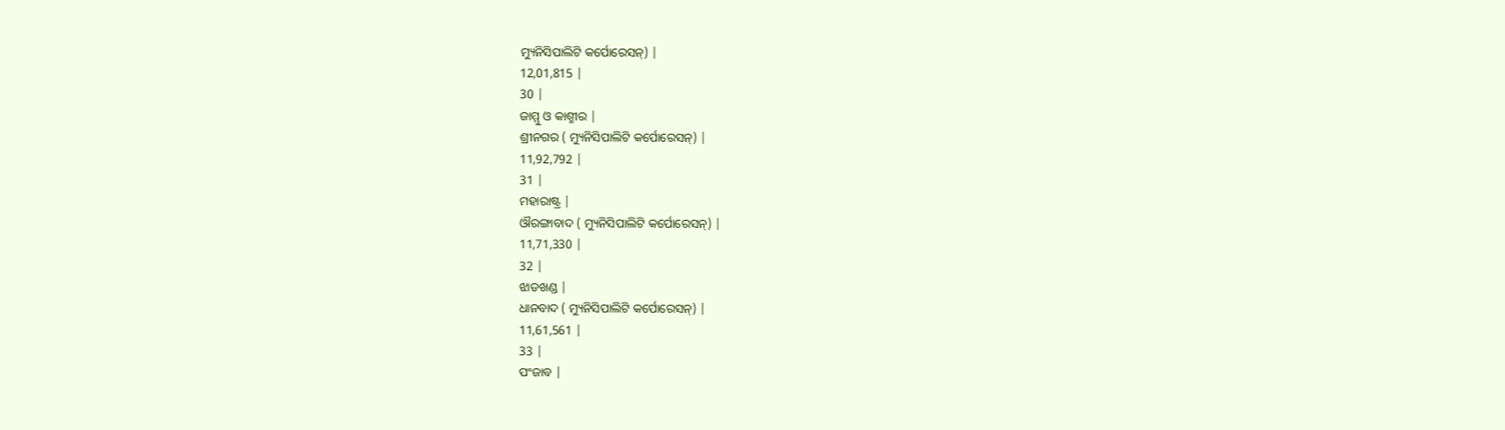ମ୍ୟୁନିସିପାଲିଟି କର୍ପୋରେସନ୍) |
12,01,815 |
30 |
ଜାମ୍ମୁ ଓ କାଶ୍ମୀର |
ଶ୍ରୀନଗର ( ମ୍ୟୁନିସିପାଲିଟି କର୍ପୋରେସନ୍) |
11,92,792 |
31 |
ମହାରାଷ୍ଟ୍ର |
ଔରଙ୍ଗାବାଦ ( ମ୍ୟୁନିସିପାଲିଟି କର୍ପୋରେସନ୍) |
11,71,330 |
32 |
ଝାଡଖଣ୍ଡ |
ଧାନବାଦ ( ମ୍ୟୁନିସିପାଲିଟି କର୍ପୋରେସନ୍) |
11,61,561 |
33 |
ପଂଜାବ |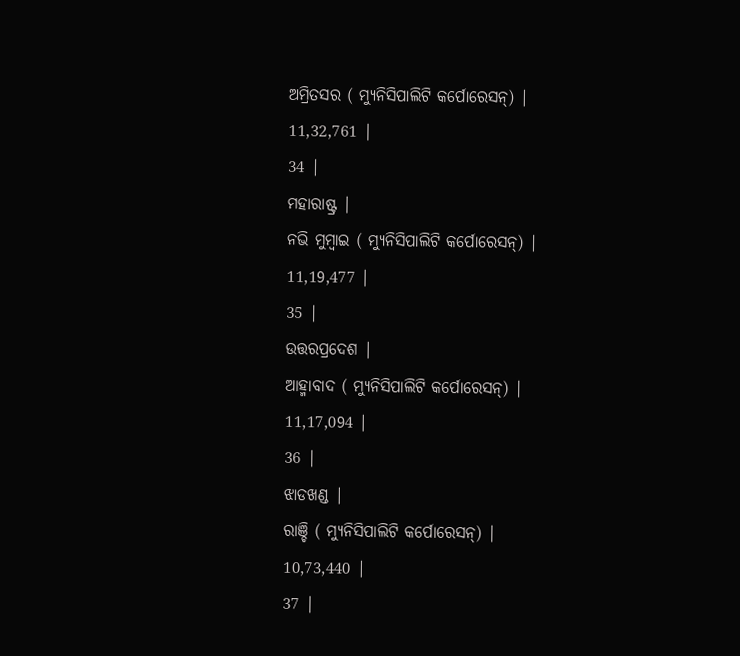ଅମ୍ରିତସର ( ମ୍ୟୁନିସିପାଲିଟି କର୍ପୋରେସନ୍) |
11,32,761 |
34 |
ମହାରାଷ୍ଟ୍ର |
ନଭି ମୁମ୍ବାଇ ( ମ୍ୟୁନିସିପାଲିଟି କର୍ପୋରେସନ୍) |
11,19,477 |
35 |
ଉତ୍ତରପ୍ରଦେଶ |
ଆହ୍ମାବାଦ ( ମ୍ୟୁନିସିପାଲିଟି କର୍ପୋରେସନ୍) |
11,17,094 |
36 |
ଝାଡଖଣ୍ଡ |
ରାଞ୍ଚି ( ମ୍ୟୁନିସିପାଲିଟି କର୍ପୋରେସନ୍) |
10,73,440 |
37 |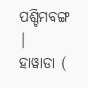ପଶ୍ଚିମବଙ୍ଗ |
ହାୱାଡା (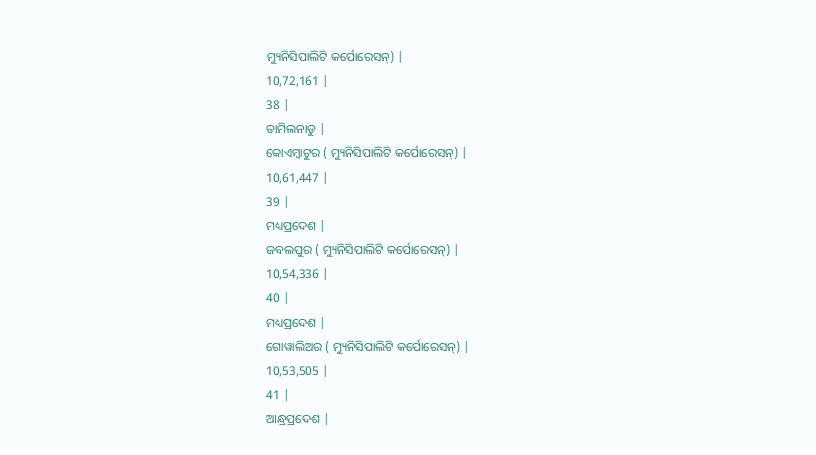ମ୍ୟୁନିସିପାଲିଟି କର୍ପୋରେସନ୍) |
10,72,161 |
38 |
ତାମିଲନାଡୁ |
କୋଏମ୍ବାଟୁର ( ମ୍ୟୁନିସିପାଲିଟି କର୍ପୋରେସନ୍) |
10,61,447 |
39 |
ମଧ୍ୟପ୍ରଦେଶ |
ଜବଲପୁର ( ମ୍ୟୁନିସିପାଲିଟି କର୍ପୋରେସନ୍) |
10,54,336 |
40 |
ମଧ୍ୟପ୍ରଦେଶ |
ଗୋୱାଲିଅର ( ମ୍ୟୁନିସିପାଲିଟି କର୍ପୋରେସନ୍) |
10,53,505 |
41 |
ଆନ୍ଧ୍ରପ୍ରଦେଶ |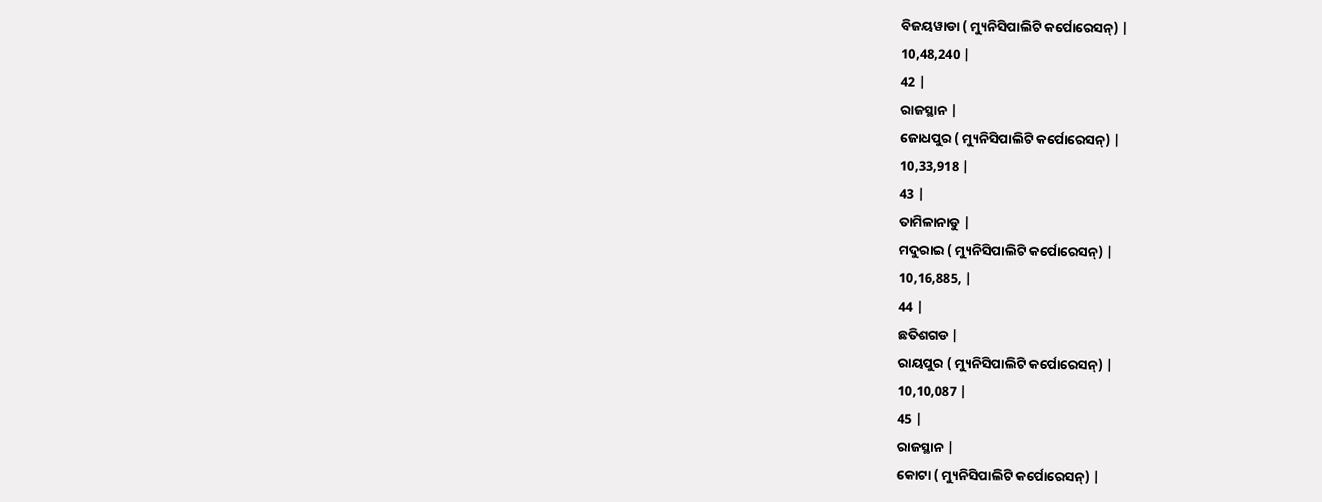ବିଜୟୱାଡା ( ମ୍ୟୁନିସିପାଲିଟି କର୍ପୋରେସନ୍) |
10,48,240 |
42 |
ରାଜସ୍ଥାନ |
ଜୋଧପୁର ( ମ୍ୟୁନିସିପାଲିଟି କର୍ପୋରେସନ୍) |
10,33,918 |
43 |
ତାମିଳାନାଡୁ |
ମଦୁରାଇ ( ମ୍ୟୁନିସିପାଲିଟି କର୍ପୋରେସନ୍) |
10,16,885, |
44 |
ଛତିଶଗଡ |
ରାୟପୁର ( ମ୍ୟୁନିସିପାଲିଟି କର୍ପୋରେସନ୍) |
10,10,087 |
45 |
ରାଜସ୍ଥାନ |
କୋଟା ( ମ୍ୟୁନିସିପାଲିଟି କର୍ପୋରେସନ୍) |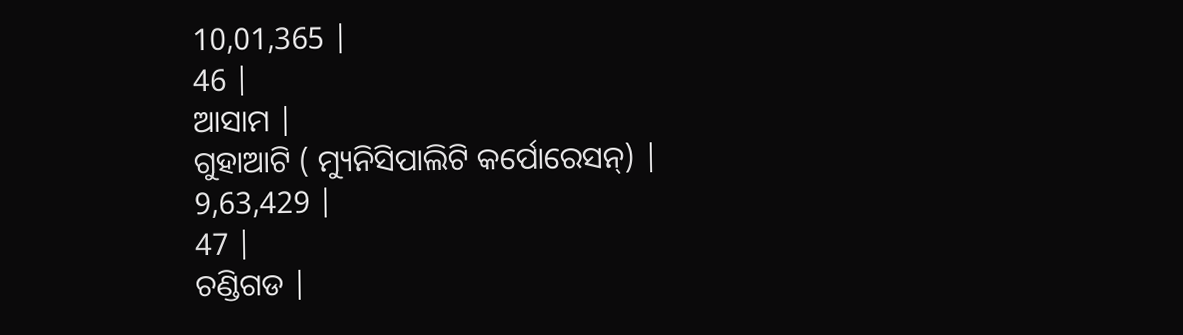10,01,365 |
46 |
ଆସାମ |
ଗୁହାଆଟି ( ମ୍ୟୁନିସିପାଲିଟି କର୍ପୋରେସନ୍) |
9,63,429 |
47 |
ଚଣ୍ଡିଗଡ |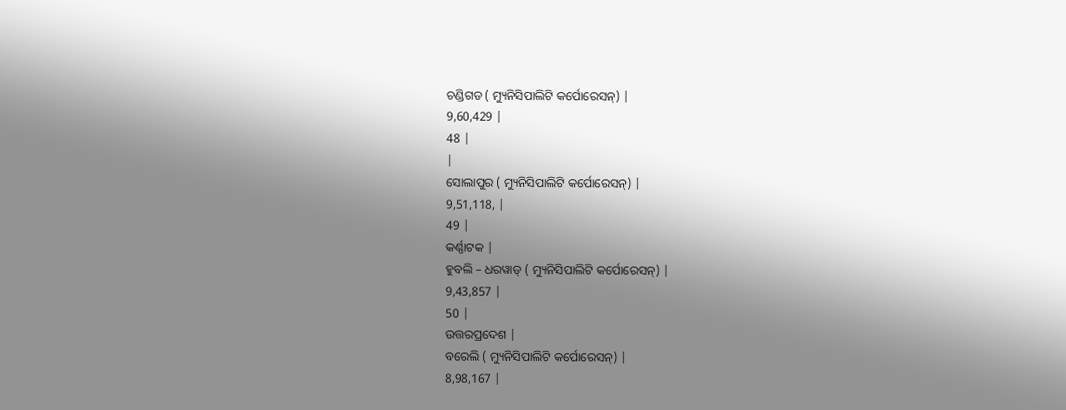ଚଣ୍ଡିଗଡ ( ମ୍ୟୁନିସିପାଲିଟି କର୍ପୋରେସନ୍) |
9,60,429 |
48 |
|
ସୋଲାପୁର ( ମ୍ୟୁନିସିପାଲିଟି କର୍ପୋରେସନ୍) |
9,51,118, |
49 |
କର୍ଣ୍ଣାଟକ |
ହୁବଲି – ଧରୱାଡ୍ ( ମ୍ୟୁନିସିପାଲିଟି କର୍ପୋରେସନ୍) |
9,43,857 |
50 |
ଉତ୍ତରପ୍ରଦେଶ |
ବରେଲି ( ମ୍ୟୁନିସିପାଲିଟି କର୍ପୋରେସନ୍) |
8,98,167 |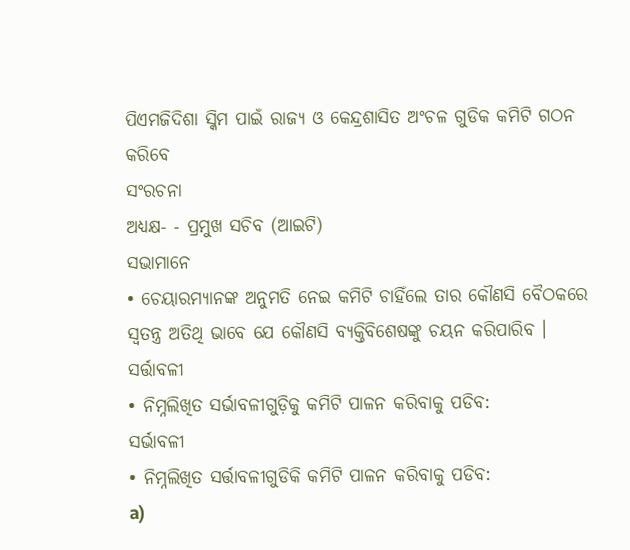ପିଏମଜିଦିଶା ସ୍କିମ ପାଇଁ ରାଜ୍ୟ ଓ କେନ୍ଦ୍ରଶାସିତ ଅଂଚଳ ଗୁଡିକ କମିଟି ଗଠନ କରିବେ
ସଂରଚନା
ଅଧ୍ୟକ୍ଷ- - ପ୍ରମୁଖ ସଚିବ (ଆଇଟି)
ସଭାମାନେ
• ଚେୟାରମ୍ୟାନଙ୍କ ଅନୁମତି ନେଇ କମିଟି ଚାହିଁଲେ ତାର କୌଣସି ବୈଠକରେ ସ୍ଵତନ୍ତ୍ର ଅତିଥି ଭାବେ ଯେ କୌଣସି ବ୍ୟକ୍ତିବିଶେଷଙ୍କୁ ଚୟନ କରିପାରିବ ।
ସର୍ତ୍ତାବଳୀ
• ନିମ୍ନଲିଖିତ ସର୍ଭାବଳୀଗୁଡ଼ିକୁ କମିଟି ପାଳନ କରିବାକୁ ପଡିବ:
ସର୍ଭାବଳୀ
• ନିମ୍ନଲିଖିତ ସର୍ତ୍ତାବଳୀଗୁଡିକି କମିଟି ପାଳନ କରିବାକୁ ପଡିବ:
a)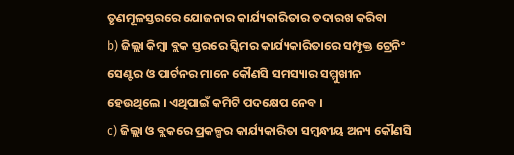ତୃଣମୂଳସ୍ତରରେ ଯୋଜନାର କାର୍ଯ୍ୟକାରିତାର ତଦାରଖ କରିବା
b) ଜିଲ୍ଲା କିମ୍ବା ବ୍ଲକ ସ୍ତରରେ ସ୍କିମର କାର୍ଯ୍ୟକାରିତାରେ ସମ୍ପୃକ୍ତ ଟ୍ରେନିଂ ସେଣ୍ଟର ଓ ପାର୍ଟନର ମାନେ କୌଣସି ସମସ୍ୟାର ସମ୍ମୁଖୀନ ହେଉଥିଲେ । ଏଥିପାଇଁ କମିଟି ପଦକ୍ଷେପ ନେବ ।
c) ଜିଲ୍ଲା ଓ ବ୍ଲକରେ ପ୍ରକଳ୍ପର କାର୍ଯ୍ୟକାରିତା ସମ୍ବନ୍ଧୀୟ ଅନ୍ୟ କୌଣସି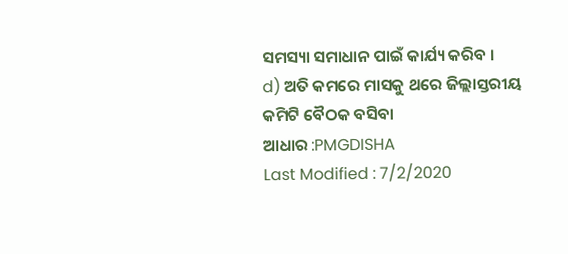ସମସ୍ୟା ସମାଧାନ ପାଇଁ କାର୍ଯ୍ୟ କରିବ ।
d) ଅତି କମରେ ମାସକୁ ଥରେ ଜିଲ୍ଲାସ୍ତରୀୟ କମିଟି ବୈଠକ ବସିବା
ଆଧାର :PMGDISHA
Last Modified : 7/2/2020